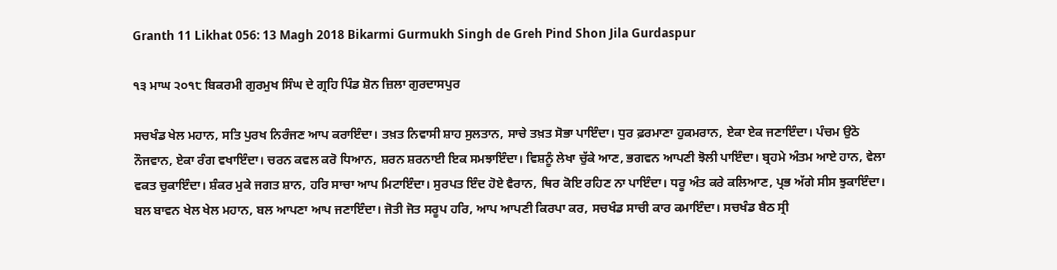Granth 11 Likhat 056: 13 Magh 2018 Bikarmi Gurmukh Singh de Greh Pind Shon Jila Gurdaspur

੧੩ ਮਾਘ ੨੦੧੮ ਬਿਕਰਮੀ ਗੁਰਮੁਖ ਸਿੰਘ ਦੇ ਗ੍ਰਹਿ ਪਿੰਡ ਸ਼ੋਨ ਜ਼ਿਲਾ ਗੁਰਦਾਸਪੁਰ

ਸਚਖੰਡ ਖੇਲ ਮਹਾਨ, ਸਤਿ ਪੁਰਖ ਨਿਰੰਜਣ ਆਪ ਕਰਾਇੰਦਾ। ਤਖ਼ਤ ਨਿਵਾਸੀ ਸ਼ਾਹ ਸੁਲਤਾਨ, ਸਾਚੇ ਤਖ਼ਤ ਸੋਭਾ ਪਾਇੰਦਾ। ਧੁਰ ਫ਼ਰਮਾਣਾ ਹੁਕਮਰਾਨ, ਏਕਾ ਏਕ ਜਣਾਇੰਦਾ। ਪੰਚਮ ਉਠੋ ਨੌਜਵਾਨ, ਏਕਾ ਰੰਗ ਵਖਾਇੰਦਾ। ਚਰਨ ਕਵਲ ਕਰੋ ਧਿਆਨ, ਸ਼ਰਨ ਸ਼ਰਨਾਈ ਇਕ ਸਮਝਾਇੰਦਾ। ਵਿਸ਼ਨੂੰ ਲੇਖਾ ਚੁੱਕੇ ਆਣ, ਭਗਵਨ ਆਪਣੀ ਝੋਲੀ ਪਾਇੰਦਾ। ਬ੍ਰਹਮੇ ਅੰਤਮ ਆਏ ਹਾਨ, ਵੇਲਾ ਵਕਤ ਚੁਕਾਇੰਦਾ। ਸ਼ੰਕਰ ਮੁਕੇ ਜਗਤ ਸ਼ਾਨ, ਹਰਿ ਸਾਚਾ ਆਪ ਮਿਟਾਇੰਦਾ। ਸੁਰਪਤ ਇੰਦ ਹੋਏ ਵੈਰਾਨ, ਥਿਰ ਕੋਇ ਰਹਿਣ ਨਾ ਪਾਇੰਦਾ। ਧਰੂ ਅੰਤ ਕਰੇ ਕਲਿਆਣ, ਪ੍ਰਭ ਅੱਗੇ ਸੀਸ ਝੁਕਾਇੰਦਾ। ਬਲ ਬਾਵਨ ਖੇਲ ਖੇਲ ਮਹਾਨ, ਬਲ ਆਪਣਾ ਆਪ ਜਣਾਇੰਦਾ। ਜੋਤੀ ਜੋਤ ਸਰੂਪ ਹਰਿ, ਆਪ ਆਪਣੀ ਕਿਰਪਾ ਕਰ, ਸਚਖੰਡ ਸਾਚੀ ਕਾਰ ਕਮਾਇੰਦਾ। ਸਚਖੰਡ ਬੈਠ ਸ੍ਰੀ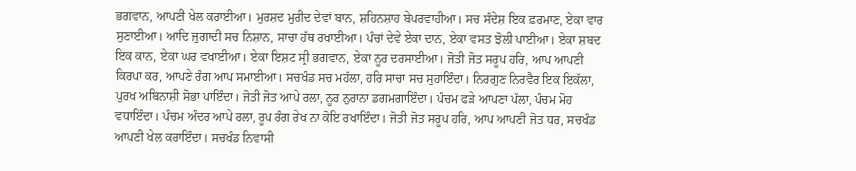ਭਗਵਾਨ, ਆਪਣੀ ਖੇਲ ਕਰਾਈਆ। ਮੁਰਸ਼ਦ ਮੁਰੀਦ ਦੇਵਾਂ ਬਾਨ, ਸ਼ਹਿਨਸ਼ਾਹ ਬੇਪਰਵਾਹੀਆ। ਸਚ ਸੰਦੇਸ਼ ਇਕ ਫ਼ਰਮਾਣ, ਏਕਾ ਵਾਰ ਸੁਣਾਈਆ। ਆਦਿ ਜੁਗਾਦੀ ਸਚ ਨਿਸ਼ਾਨ, ਸਾਚਾ ਹੱਥ ਰਖਾਈਆ। ਪੰਚਾਂ ਦੇਵੇ ਏਕਾ ਦਾਨ, ਏਕਾ ਵਸਤ ਝੋਲੀ ਪਾਈਆ। ਏਕਾ ਸ਼ਬਦ ਇਕ ਕਾਨ, ਏਕਾ ਘਰ ਵਖਾਈਆ। ਏਕਾ ਇਸ਼ਟ ਸ੍ਰੀ ਭਗਵਾਨ, ਏਕਾ ਨੂਰ ਦਰਸਾਈਆ। ਜੋਤੀ ਜੋਤ ਸਰੂਪ ਹਰਿ, ਆਪ ਆਪਣੀ ਕਿਰਪਾ ਕਰ, ਆਪਣੇ ਰੰਗ ਆਪ ਸਮਾਈਆ। ਸਚਖੰਡ ਸਚ ਮਹੱਲਾ, ਹਰਿ ਸਾਚਾ ਸਚ ਸੁਹਾਇੰਦਾ। ਨਿਰਗੁਣ ਨਿਰਵੈਰ ਇਕ ਇਕੱਲਾ, ਪੁਰਖ ਅਬਿਨਾਸ਼ੀ ਸੋਭਾ ਪਾਇੰਦਾ। ਜੋਤੀ ਜੋਤ ਆਪੇ ਰਲਾ, ਨੂਰ ਨੁਰਾਨਾ ਡਗਮਗਾਇੰਦਾ। ਪੰਚਮ ਫੜੇ ਆਪਣਾ ਪੱਲਾ, ਪੰਚਮ ਮੋਹ ਵਧਾਇੰਦਾ। ਪੰਚਮ ਅੰਦਰ ਆਪੇ ਰਲਾ, ਰੂਪ ਰੰਗ ਰੇਖ ਨਾ ਕੋਇ ਰਖਾਇੰਦਾ। ਜੋਤੀ ਜੋਤ ਸਰੂਪ ਹਰਿ, ਆਪ ਆਪਣੀ ਜੋਤ ਧਰ, ਸਚਖੰਡ ਆਪਣੀ ਖੇਲ ਕਰਾਇੰਦਾ। ਸਚਖੰਡ ਨਿਵਾਸੀ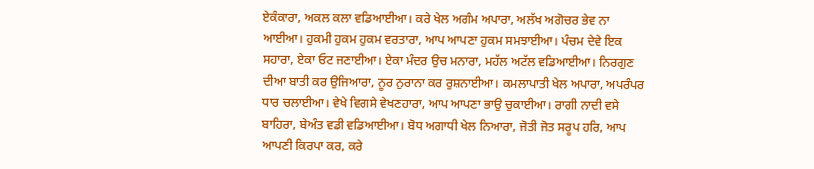ਏਕੰਕਾਰਾ, ਅਕਲ ਕਲਾ ਵਡਿਆਈਆ। ਕਰੇ ਖੇਲ ਅਗੰਮ ਅਪਾਰਾ, ਅਲੱਖ ਅਗੋਚਰ ਭੇਵ ਨਾ ਆਈਆ। ਹੁਕਮੀ ਹੁਕਮ ਹੁਕਮ ਵਰਤਾਰਾ, ਆਪ ਆਪਣਾ ਹੁਕਮ ਸਮਝਾਈਆ। ਪੰਚਮ ਦੇਵੇ ਇਕ ਸਹਾਰਾ, ਏਕਾ ਓਟ ਜਣਾਈਆ। ਏਕਾ ਮੰਦਰ ਉਚ ਮਨਾਰਾ, ਮਹੱਲ ਅਟੱਲ ਵਡਿਆਈਆ। ਨਿਰਗੁਣ ਦੀਆ ਬਾਤੀ ਕਰ ਉਜਿਆਰਾ, ਨੂਰ ਨੁਰਾਨਾ ਕਰ ਰੁਸ਼ਨਾਈਆ। ਕਮਲਾਪਾਤੀ ਖੇਲ ਅਪਾਰਾ, ਅਪਰੰਪਰ ਧਾਰ ਚਲਾਈਆ। ਵੇਖੇ ਵਿਗਸੇ ਵੇਖਣਹਾਰਾ, ਆਪ ਆਪਣਾ ਭਾਉ ਚੁਕਾਈਆ। ਰਾਗੀ ਨਾਦੀ ਵਸੇ ਬਾਹਿਰਾ, ਬੇਅੰਤ ਵਡੀ ਵਡਿਆਈਆ। ਬੋਧ ਅਗਾਧੀ ਖੇਲ ਨਿਆਰਾ, ਜੋਤੀ ਜੋਤ ਸਰੂਪ ਹਰਿ, ਆਪ ਆਪਣੀ ਕਿਰਪਾ ਕਰ, ਕਰੇ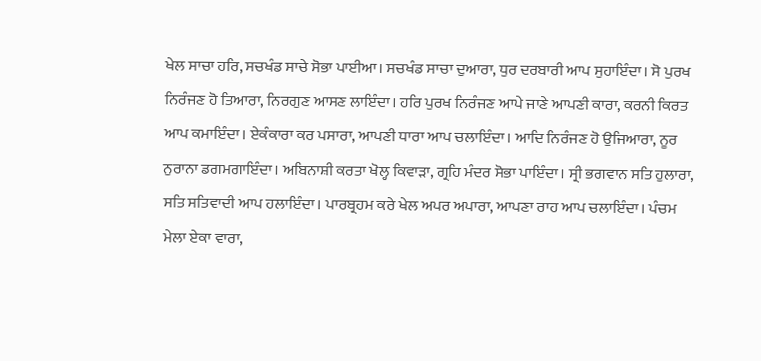ਖੇਲ ਸਾਚਾ ਹਰਿ, ਸਚਖੰਡ ਸਾਚੇ ਸੋਭਾ ਪਾਈਆ। ਸਚਖੰਡ ਸਾਚਾ ਦੁਆਰਾ, ਧੁਰ ਦਰਬਾਰੀ ਆਪ ਸੁਹਾਇੰਦਾ। ਸੋ ਪੁਰਖ ਨਿਰੰਜਣ ਹੋ ਤਿਆਰਾ, ਨਿਰਗੁਣ ਆਸਣ ਲਾਇੰਦਾ। ਹਰਿ ਪੁਰਖ ਨਿਰੰਜਣ ਆਪੇ ਜਾਣੇ ਆਪਣੀ ਕਾਰਾ, ਕਰਨੀ ਕਿਰਤ ਆਪ ਕਮਾਇੰਦਾ। ਏਕੰਕਾਰਾ ਕਰ ਪਸਾਰਾ, ਆਪਣੀ ਧਾਰਾ ਆਪ ਚਲਾਇੰਦਾ। ਆਦਿ ਨਿਰੰਜਣ ਹੋ ਉਜਿਆਰਾ, ਨੂਰ ਨੁਰਾਨਾ ਡਗਮਗਾਇੰਦਾ। ਅਬਿਨਾਸ਼ੀ ਕਰਤਾ ਖੋਲ੍ਹ ਕਿਵਾੜਾ, ਗ੍ਰਹਿ ਮੰਦਰ ਸੋਭਾ ਪਾਇੰਦਾ। ਸ੍ਰੀ ਭਗਵਾਨ ਸਤਿ ਹੁਲਾਰਾ, ਸਤਿ ਸਤਿਵਾਦੀ ਆਪ ਹਲਾਇੰਦਾ। ਪਾਰਬ੍ਰਹਮ ਕਰੇ ਖੇਲ ਅਪਰ ਅਪਾਰਾ, ਆਪਣਾ ਰਾਹ ਆਪ ਚਲਾਇੰਦਾ। ਪੰਚਮ ਮੇਲਾ ਏਕਾ ਵਾਰਾ,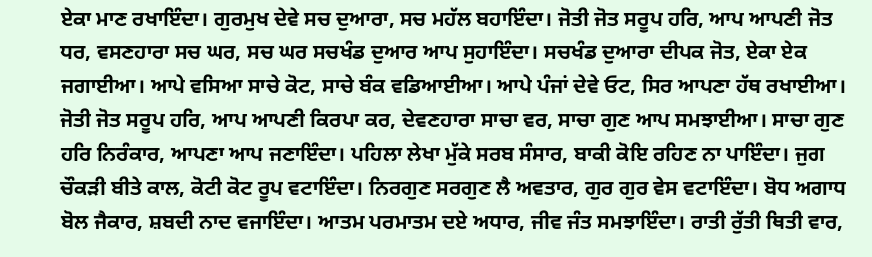ਏਕਾ ਮਾਣ ਰਖਾਇੰਦਾ। ਗੁਰਮੁਖ ਦੇਵੇ ਸਚ ਦੁਆਰਾ, ਸਚ ਮਹੱਲ ਬਹਾਇੰਦਾ। ਜੋਤੀ ਜੋਤ ਸਰੂਪ ਹਰਿ, ਆਪ ਆਪਣੀ ਜੋਤ ਧਰ, ਵਸਣਹਾਰਾ ਸਚ ਘਰ, ਸਚ ਘਰ ਸਚਖੰਡ ਦੁਆਰ ਆਪ ਸੁਹਾਇੰਦਾ। ਸਚਖੰਡ ਦੁਆਰਾ ਦੀਪਕ ਜੋਤ, ਏਕਾ ਏਕ ਜਗਾਈਆ। ਆਪੇ ਵਸਿਆ ਸਾਚੇ ਕੋਟ, ਸਾਚੇ ਬੰਕ ਵਡਿਆਈਆ। ਆਪੇ ਪੰਜਾਂ ਦੇਵੇ ਓਟ, ਸਿਰ ਆਪਣਾ ਹੱਥ ਰਖਾਈਆ। ਜੋਤੀ ਜੋਤ ਸਰੂਪ ਹਰਿ, ਆਪ ਆਪਣੀ ਕਿਰਪਾ ਕਰ, ਦੇਵਣਹਾਰਾ ਸਾਚਾ ਵਰ, ਸਾਚਾ ਗੁਣ ਆਪ ਸਮਝਾਈਆ। ਸਾਚਾ ਗੁਣ ਹਰਿ ਨਿਰੰਕਾਰ, ਆਪਣਾ ਆਪ ਜਣਾਇੰਦਾ। ਪਹਿਲਾ ਲੇਖਾ ਮੁੱਕੇ ਸਰਬ ਸੰਸਾਰ, ਬਾਕੀ ਕੋਇ ਰਹਿਣ ਨਾ ਪਾਇੰਦਾ। ਜੁਗ ਚੌਕੜੀ ਬੀਤੇ ਕਾਲ, ਕੋਟੀ ਕੋਟ ਰੂਪ ਵਟਾਇੰਦਾ। ਨਿਰਗੁਣ ਸਰਗੁਣ ਲੈ ਅਵਤਾਰ, ਗੁਰ ਗੁਰ ਵੇਸ ਵਟਾਇੰਦਾ। ਬੋਧ ਅਗਾਧ ਬੋਲ ਜੈਕਾਰ, ਸ਼ਬਦੀ ਨਾਦ ਵਜਾਇੰਦਾ। ਆਤਮ ਪਰਮਾਤਮ ਦਏ ਅਧਾਰ, ਜੀਵ ਜੰਤ ਸਮਝਾਇੰਦਾ। ਰਾਤੀ ਰੁੱਤੀ ਥਿਤੀ ਵਾਰ,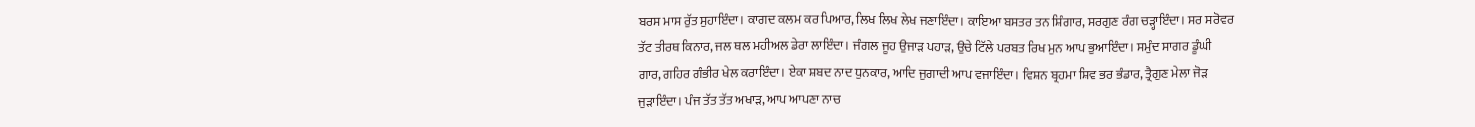ਬਰਸ ਮਾਸ ਰੁੱਤ ਸੁਹਾਇੰਦਾ। ਕਾਗਦ ਕਲਮ ਕਰ ਪਿਆਰ, ਲਿਖ ਲਿਖ ਲੇਖ ਜਣਾਇੰਦਾ। ਕਾਇਆ ਬਸਤਰ ਤਨ ਸ਼ਿੰਗਾਰ, ਸਰਗੁਣ ਰੰਗ ਚੜ੍ਹਾਇੰਦਾ। ਸਰ ਸਰੋਵਰ ਤੱਟ ਤੀਰਥ ਕਿਨਾਰ, ਜਲ ਥਲ ਮਹੀਅਲ ਡੇਰਾ ਲਾਇੰਦਾ। ਜੰਗਲ ਜੂਹ ਉਜਾੜ ਪਹਾੜ, ਉਚੇ ਟਿੱਲੇ ਪਰਬਤ ਰਿਖ ਮੁਨ ਆਪ ਭੁਆਇੰਦਾ। ਸਮੁੰਦ ਸਾਗਰ ਡੂੰਘੀ ਗਾਰ, ਗਹਿਰ ਗੰਭੀਰ ਖੇਲ ਕਰਾਇੰਦਾ। ਏਕਾ ਸ਼ਬਦ ਨਾਦ ਧੁਨਕਾਰ, ਆਦਿ ਜੁਗਾਦੀ ਆਪ ਵਜਾਇੰਦਾ। ਵਿਸ਼ਨ ਬ੍ਰਹਮਾ ਸ਼ਿਵ ਭਰ ਭੰਡਾਰ, ਤ੍ਰੈਗੁਣ ਮੇਲਾ ਜੋੜ ਜੁੜਾਇੰਦਾ। ਪੰਜ ਤੱਤ ਤੱਤ ਅਖਾੜ, ਆਪ ਆਪਣਾ ਨਾਚ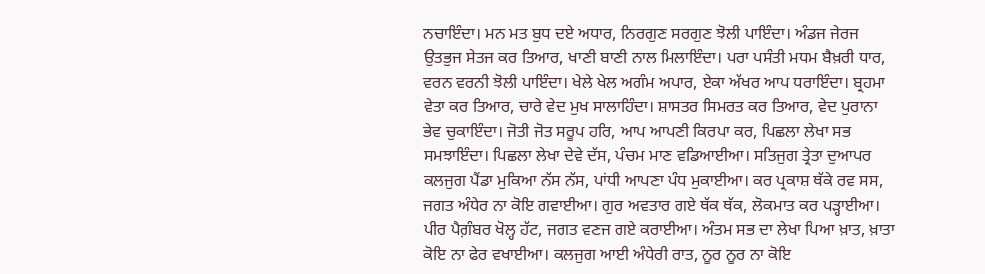ਨਚਾਇੰਦਾ। ਮਨ ਮਤ ਬੁਧ ਦਏ ਅਧਾਰ, ਨਿਰਗੁਣ ਸਰਗੁਣ ਝੋਲੀ ਪਾਇੰਦਾ। ਅੰਡਜ ਜੇਰਜ ਉਤਭੁਜ ਸੇਤਜ ਕਰ ਤਿਆਰ, ਖਾਣੀ ਬਾਣੀ ਨਾਲ ਮਿਲਾਇੰਦਾ। ਪਰਾ ਪਸੰਤੀ ਮਧਮ ਬੈਖ਼ਰੀ ਧਾਰ, ਵਰਨ ਵਰਨੀ ਝੋਲੀ ਪਾਇੰਦਾ। ਖੇਲੇ ਖੇਲ ਅਗੰਮ ਅਪਾਰ, ਏਕਾ ਅੱਖਰ ਆਪ ਧਰਾਇੰਦਾ। ਬ੍ਰਹਮਾ ਵੇਤਾ ਕਰ ਤਿਆਰ, ਚਾਰੇ ਵੇਦ ਮੁਖ ਸਾਲਾਹਿੰਦਾ। ਸ਼ਾਸਤਰ ਸਿਮਰਤ ਕਰ ਤਿਆਰ, ਵੇਦ ਪੁਰਾਨਾ ਭੇਵ ਚੁਕਾਇੰਦਾ। ਜੋਤੀ ਜੋਤ ਸਰੂਪ ਹਰਿ, ਆਪ ਆਪਣੀ ਕਿਰਪਾ ਕਰ, ਪਿਛਲਾ ਲੇਖਾ ਸਭ ਸਮਝਾਇੰਦਾ। ਪਿਛਲਾ ਲੇਖਾ ਦੇਵੇ ਦੱਸ, ਪੰਚਮ ਮਾਣ ਵਡਿਆਈਆ। ਸਤਿਜੁਗ ਤ੍ਰੇਤਾ ਦੁਆਪਰ ਕਲਜੁਗ ਪੈਂਡਾ ਮੁਕਿਆ ਨੱਸ ਨੱਸ, ਪਾਂਧੀ ਆਪਣਾ ਪੰਧ ਮੁਕਾਈਆ। ਕਰ ਪ੍ਰਕਾਸ਼ ਥੱਕੇ ਰਵ ਸਸ, ਜਗਤ ਅੰਧੇਰ ਨਾ ਕੋਇ ਗਵਾਈਆ। ਗੁਰ ਅਵਤਾਰ ਗਏ ਥੱਕ ਥੱਕ, ਲੋਕਮਾਤ ਕਰ ਪੜ੍ਹਾਈਆ। ਪੀਰ ਪੈਗ਼ੰਬਰ ਖੋਲ੍ਹ ਹੱਟ, ਜਗਤ ਵਣਜ ਗਏ ਕਰਾਈਆ। ਅੰਤਮ ਸਭ ਦਾ ਲੇਖਾ ਪਿਆ ਖ਼ਾਤ, ਖ਼ਾਤਾ ਕੋਇ ਨਾ ਫੇਰ ਵਖਾਈਆ। ਕਲਜੁਗ ਆਈ ਅੰਧੇਰੀ ਰਾਤ, ਨੂਰ ਨੂਰ ਨਾ ਕੋਇ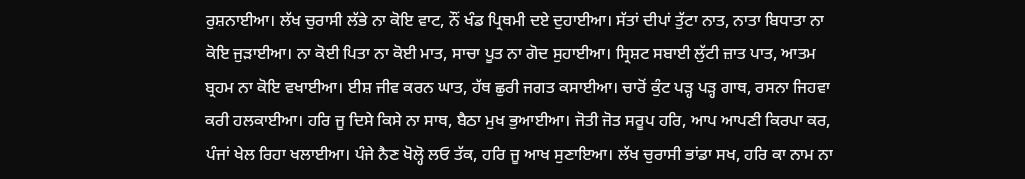ਰੁਸ਼ਨਾਈਆ। ਲੱਖ ਚੁਰਾਸੀ ਲੱਭੇ ਨਾ ਕੋਇ ਵਾਟ, ਨੌਂ ਖੰਡ ਪ੍ਰਿਥਮੀ ਦਏ ਦੁਹਾਈਆ। ਸੱਤਾਂ ਦੀਪਾਂ ਤੁੱਟਾ ਨਾਤ, ਨਾਤਾ ਬਿਧਾਤਾ ਨਾ ਕੋਇ ਜੁੜਾਈਆ। ਨਾ ਕੋਈ ਪਿਤਾ ਨਾ ਕੋਈ ਮਾਤ, ਸਾਚਾ ਪੂਤ ਨਾ ਗੋਦ ਸੁਹਾਈਆ। ਸ੍ਰਿਸ਼ਟ ਸਬਾਈ ਲੁੱਟੀ ਜ਼ਾਤ ਪਾਤ, ਆਤਮ ਬ੍ਰਹਮ ਨਾ ਕੋਇ ਵਖਾਈਆ। ਈਸ਼ ਜੀਵ ਕਰਨ ਘਾਤ, ਹੱਥ ਛੁਰੀ ਜਗਤ ਕਸਾਈਆ। ਚਾਰੋਂ ਕੁੰਟ ਪੜ੍ਹ ਪੜ੍ਹ ਗਾਥ, ਰਸਨਾ ਜਿਹਵਾ ਕਰੀ ਹਲਕਾਈਆ। ਹਰਿ ਜੂ ਦਿਸੇ ਕਿਸੇ ਨਾ ਸਾਥ, ਬੈਠਾ ਮੁਖ ਭੁਆਈਆ। ਜੋਤੀ ਜੋਤ ਸਰੂਪ ਹਰਿ, ਆਪ ਆਪਣੀ ਕਿਰਪਾ ਕਰ, ਪੰਜਾਂ ਖੇਲ ਰਿਹਾ ਖਲਾਈਆ। ਪੰਜੇ ਨੈਣ ਖੋਲ੍ਹੋ ਲਓ ਤੱਕ, ਹਰਿ ਜੂ ਆਖ ਸੁਣਾਇਆ। ਲੱਖ ਚੁਰਾਸੀ ਭਾਂਡਾ ਸਖ, ਹਰਿ ਕਾ ਨਾਮ ਨਾ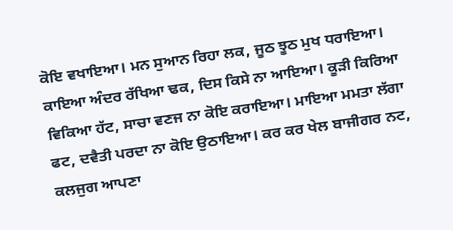ਕੋਇ ਵਖਾਇਆ। ਮਨ ਸੁਆਨ ਰਿਹਾ ਲਕ, ਜੂਠ ਝੂਠ ਮੁਖ ਧਰਾਇਆ। ਕਾਇਆ ਅੰਦਰ ਰੱਖਿਆ ਢਕ, ਦਿਸ ਕਿਸੇ ਨਾ ਆਇਆ। ਕੂੜੀ ਕਿਰਿਆ ਵਿਕਿਆ ਹੱਟ, ਸਾਚਾ ਵਣਜ ਨਾ ਕੋਇ ਕਰਾਇਆ। ਮਾਇਆ ਮਮਤਾ ਲੱਗਾ ਫਟ, ਦਵੈਤੀ ਪਰਦਾ ਨਾ ਕੋਇ ਉਠਾਇਆ। ਕਰ ਕਰ ਖੇਲ ਬਾਜੀਗਰ ਨਟ, ਕਲਜੁਗ ਆਪਣਾ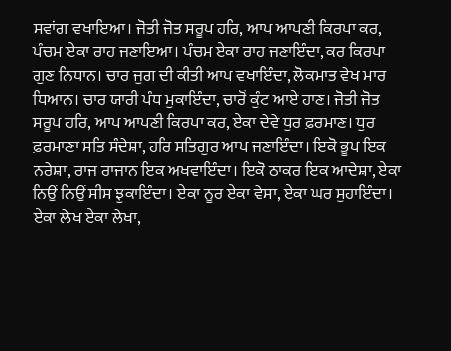ਸਵਾਂਗ ਵਖਾਇਆ। ਜੋਤੀ ਜੋਤ ਸਰੂਪ ਹਰਿ, ਆਪ ਆਪਣੀ ਕਿਰਪਾ ਕਰ, ਪੰਚਮ ਏਕਾ ਰਾਹ ਜਣਾਇਆ। ਪੰਚਮ ਏਕਾ ਰਾਹ ਜਣਾਇੰਦਾ, ਕਰ ਕਿਰਪਾ ਗੁਣ ਨਿਧਾਨ। ਚਾਰ ਜੁਗ ਦੀ ਕੀਤੀ ਆਪ ਵਖਾਇੰਦਾ, ਲੋਕਮਾਤ ਵੇਖ ਮਾਰ ਧਿਆਨ। ਚਾਰ ਯਾਰੀ ਪੰਧ ਮੁਕਾਇੰਦਾ, ਚਾਰੋਂ ਕੁੰਟ ਆਏ ਹਾਣ। ਜੋਤੀ ਜੋਤ ਸਰੂਪ ਹਰਿ, ਆਪ ਆਪਣੀ ਕਿਰਪਾ ਕਰ, ਏਕਾ ਦੇਵੇ ਧੁਰ ਫ਼ਰਮਾਣ। ਧੁਰ ਫ਼ਰਮਾਣਾ ਸਤਿ ਸੰਦੇਸ਼ਾ, ਹਰਿ ਸਤਿਗੁਰ ਆਪ ਜਣਾਇੰਦਾ। ਇਕੋ ਭੂਪ ਇਕ ਨਰੇਸ਼ਾ, ਰਾਜ ਰਾਜਾਨ ਇਕ ਅਖਵਾਇੰਦਾ। ਇਕੋ ਠਾਕਰ ਇਕ ਆਦੇਸ਼ਾ, ਏਕਾ ਨਿਉਂ ਨਿਉਂ ਸੀਸ ਝੁਕਾਇੰਦਾ। ਏਕਾ ਨੂਰ ਏਕਾ ਵੇਸਾ, ਏਕਾ ਘਰ ਸੁਹਾਇੰਦਾ। ਏਕਾ ਲੇਖ ਏਕਾ ਲੇਖਾ,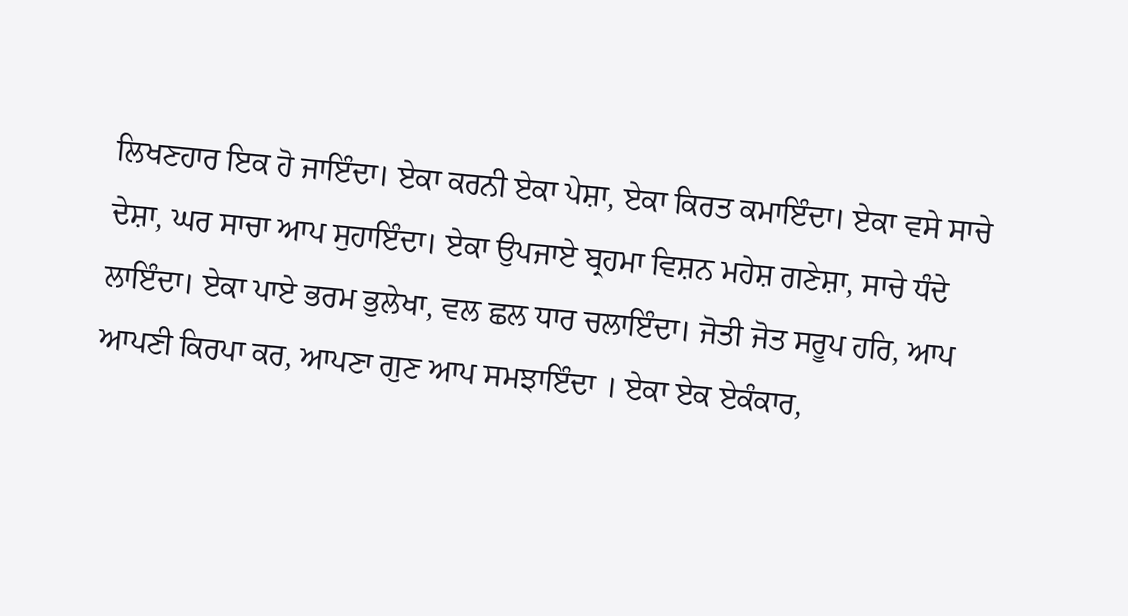ਲਿਖਣਹਾਰ ਇਕ ਹੋ ਜਾਇੰਦਾ। ਏਕਾ ਕਰਨੀ ਏਕਾ ਪੇਸ਼ਾ, ਏਕਾ ਕਿਰਤ ਕਮਾਇੰਦਾ। ਏਕਾ ਵਸੇ ਸਾਚੇ ਦੇਸ਼ਾ, ਘਰ ਸਾਚਾ ਆਪ ਸੁਹਾਇੰਦਾ। ਏਕਾ ਉਪਜਾਏ ਬ੍ਰਹਮਾ ਵਿਸ਼ਨ ਮਹੇਸ਼ ਗਣੇਸ਼ਾ, ਸਾਚੇ ਧੰਦੇ ਲਾਇੰਦਾ। ਏਕਾ ਪਾਏ ਭਰਮ ਭੁਲੇਖਾ, ਵਲ ਛਲ ਧਾਰ ਚਲਾਇੰਦਾ। ਜੋਤੀ ਜੋਤ ਸਰੂਪ ਹਰਿ, ਆਪ ਆਪਣੀ ਕਿਰਪਾ ਕਰ, ਆਪਣਾ ਗੁਣ ਆਪ ਸਮਝਾਇੰਦਾ । ਏਕਾ ਏਕ ਏਕੰਕਾਰ,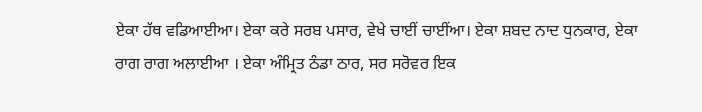ਏਕਾ ਹੱਥ ਵਡਿਆਈਆ। ਏਕਾ ਕਰੇ ਸਰਬ ਪਸਾਰ, ਵੇਖੇ ਚਾਈਂ ਚਾਈਂਆ। ਏਕਾ ਸ਼ਬਦ ਨਾਦ ਧੁਨਕਾਰ, ਏਕਾ ਰਾਗ ਰਾਗ ਅਲਾਈਆ । ਏਕਾ ਅੰਮ੍ਰਿਤ ਠੰਡਾ ਠਾਰ, ਸਰ ਸਰੋਵਰ ਇਕ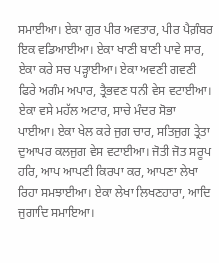ਸਮਾਈਆ। ਏਕਾ ਗੁਰ ਪੀਰ ਅਵਤਾਰ, ਪੀਰ ਪੈਗ਼ੰਬਰ ਇਕ ਵਡਿਆਈਆ। ਏਕਾ ਖਾਣੀ ਬਾਣੀ ਪਾਵੇ ਸਾਰ, ਏਕਾ ਕਰੇ ਸਚ ਪੜ੍ਹਾਈਆ। ਏਕਾ ਅਵਣੀ ਗਵਣੀ ਫਿਰੇ ਅਗੰਮ ਅਪਾਰ, ਤ੍ਰੈਭਵਣ ਧਨੀ ਵੇਸ ਵਟਾਈਆ। ਏਕਾ ਵਸੇ ਮਹੱਲ ਅਟਾਰ, ਸਾਚੇ ਮੰਦਰ ਸੋਭਾ ਪਾਈਆ। ਏਕਾ ਖੇਲ ਕਰੇ ਜੁਗ ਚਾਰ, ਸਤਿਜੁਗ ਤ੍ਰੇਤਾ ਦੁਆਪਰ ਕਲਜੁਗ ਵੇਸ ਵਟਾਈਆ। ਜੋਤੀ ਜੋਤ ਸਰੂਪ ਹਰਿ, ਆਪ ਆਪਣੀ ਕਿਰਪਾ ਕਰ, ਆਪਣਾ ਲੇਖਾ ਰਿਹਾ ਸਮਝਾਈਆ। ਏਕਾ ਲੇਖਾ ਲਿਖਣਹਾਰਾ, ਆਦਿ ਜੁਗਾਦਿ ਸਮਾਇਆ।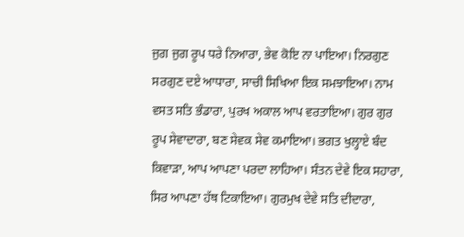ਜੁਗ ਜੁਗ ਰੂਪ ਧਰੇ ਨਿਆਰਾ, ਭੇਵ ਕੋਇ ਨਾ ਪਾਇਆ। ਨਿਰਗੁਣ ਸਰਗੁਣ ਦਏ ਆਧਾਰਾ, ਸਾਚੀ ਸਿਖਿਆ ਇਕ ਸਮਝਾਇਆ। ਨਾਮ ਵਸਤ ਸਤਿ ਭੰਡਾਰਾ, ਪੁਰਖ ਅਕਾਲ ਆਪ ਵਰਤਾਇਆ। ਗੁਰ ਗੁਰ ਰੂਪ ਸੇਵਾਦਾਰਾ, ਬਣ ਸੇਵਕ ਸੇਵ ਕਮਾਇਆ। ਭਗਤ ਖੁਲ੍ਹਾਏ ਬੰਦ ਕਿਵਾੜਾ, ਆਪ ਆਪਣਾ ਪਰਦਾ ਲਾਹਿਆ। ਸੰਤਨ ਦੇਵੇ ਇਕ ਸਹਾਰਾ, ਸਿਰ ਆਪਣਾ ਹੱਥ ਟਿਕਾਇਆ। ਗੁਰਮੁਖ ਦੇਵੇ ਸਤਿ ਦੀਦਾਰਾ,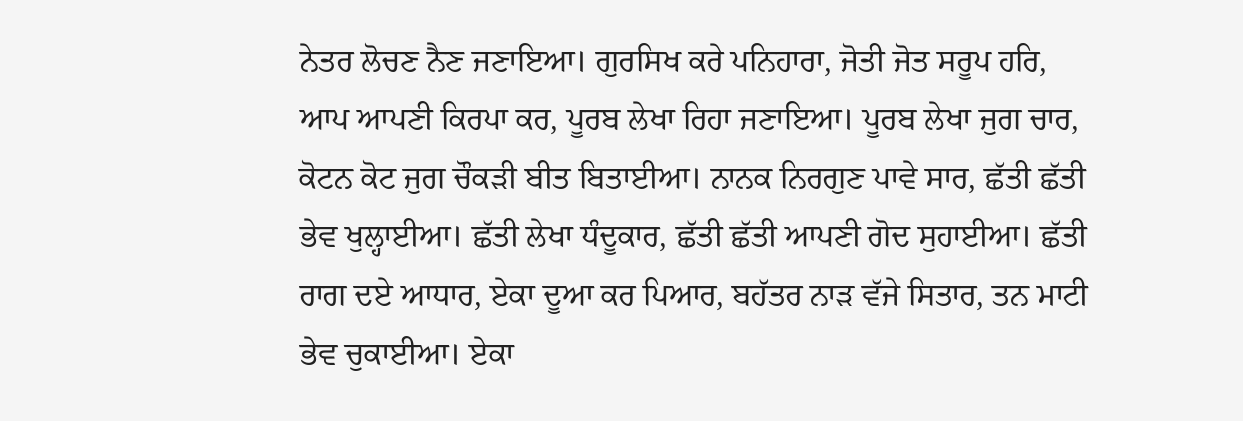ਨੇਤਰ ਲੋਚਣ ਨੈਣ ਜਣਾਇਆ। ਗੁਰਸਿਖ ਕਰੇ ਪਨਿਹਾਰਾ, ਜੋਤੀ ਜੋਤ ਸਰੂਪ ਹਰਿ, ਆਪ ਆਪਣੀ ਕਿਰਪਾ ਕਰ, ਪੂਰਬ ਲੇਖਾ ਰਿਹਾ ਜਣਾਇਆ। ਪੂਰਬ ਲੇਖਾ ਜੁਗ ਚਾਰ, ਕੋਟਨ ਕੋਟ ਜੁਗ ਚੌਕੜੀ ਬੀਤ ਬਿਤਾਈਆ। ਨਾਨਕ ਨਿਰਗੁਣ ਪਾਵੇ ਸਾਰ, ਛੱਤੀ ਛੱਤੀ ਭੇਵ ਖੁਲ੍ਹਾਈਆ। ਛੱਤੀ ਲੇਖਾ ਧੰਦੂਕਾਰ, ਛੱਤੀ ਛੱਤੀ ਆਪਣੀ ਗੋਦ ਸੁਹਾਈਆ। ਛੱਤੀ ਰਾਗ ਦਏ ਆਧਾਰ, ਏਕਾ ਦੂਆ ਕਰ ਪਿਆਰ, ਬਹੱਤਰ ਨਾੜ ਵੱਜੇ ਸਿਤਾਰ, ਤਨ ਮਾਟੀ ਭੇਵ ਚੁਕਾਈਆ। ਏਕਾ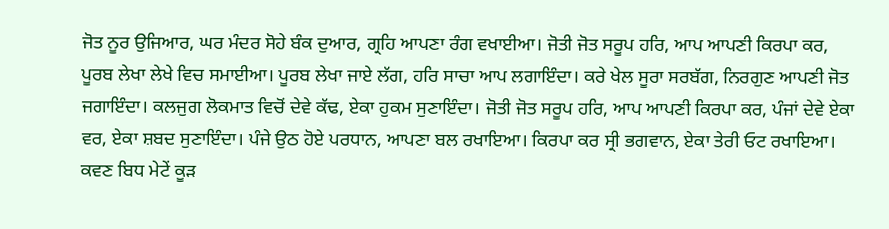ਜੋਤ ਨੂਰ ਉਜਿਆਰ, ਘਰ ਮੰਦਰ ਸੋਹੇ ਬੰਕ ਦੁਆਰ, ਗ੍ਰਹਿ ਆਪਣਾ ਰੰਗ ਵਖਾਈਆ। ਜੋਤੀ ਜੋਤ ਸਰੂਪ ਹਰਿ, ਆਪ ਆਪਣੀ ਕਿਰਪਾ ਕਰ, ਪੂਰਬ ਲੇਖਾ ਲੇਖੇ ਵਿਚ ਸਮਾਈਆ। ਪੂਰਬ ਲੇਖਾ ਜਾਏ ਲੱਗ, ਹਰਿ ਸਾਚਾ ਆਪ ਲਗਾਇੰਦਾ। ਕਰੇ ਖੇਲ ਸੂਰਾ ਸਰਬੱਗ, ਨਿਰਗੁਣ ਆਪਣੀ ਜੋਤ ਜਗਾਇੰਦਾ। ਕਲਜੁਗ ਲੋਕਮਾਤ ਵਿਚੋਂ ਦੇਵੇ ਕੱਢ, ਏਕਾ ਹੁਕਮ ਸੁਣਾਇੰਦਾ। ਜੋਤੀ ਜੋਤ ਸਰੂਪ ਹਰਿ, ਆਪ ਆਪਣੀ ਕਿਰਪਾ ਕਰ, ਪੰਜਾਂ ਦੇਵੇ ਏਕਾ ਵਰ, ਏਕਾ ਸ਼ਬਦ ਸੁਣਾਇੰਦਾ। ਪੰਜੇ ਉਠ ਹੋਏ ਪਰਧਾਨ, ਆਪਣਾ ਬਲ ਰਖਾਇਆ। ਕਿਰਪਾ ਕਰ ਸ੍ਰੀ ਭਗਵਾਨ, ਏਕਾ ਤੇਰੀ ਓਟ ਰਖਾਇਆ। ਕਵਣ ਬਿਧ ਮੇਟੇਂ ਕੂੜ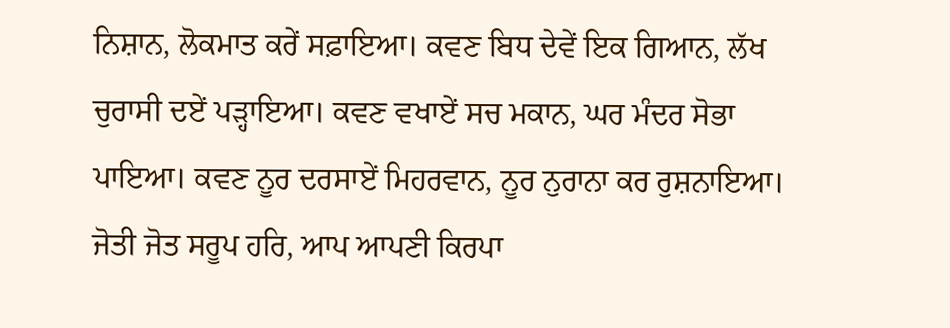ਨਿਸ਼ਾਨ, ਲੋਕਮਾਤ ਕਰੇਂ ਸਫ਼ਾਇਆ। ਕਵਣ ਬਿਧ ਦੇਵੇਂ ਇਕ ਗਿਆਨ, ਲੱਖ ਚੁਰਾਸੀ ਦਏਂ ਪੜ੍ਹਾਇਆ। ਕਵਣ ਵਖਾਏਂ ਸਚ ਮਕਾਨ, ਘਰ ਮੰਦਰ ਸੋਭਾ ਪਾਇਆ। ਕਵਣ ਨੂਰ ਦਰਸਾਏਂ ਮਿਹਰਵਾਨ, ਨੂਰ ਨੁਰਾਨਾ ਕਰ ਰੁਸ਼ਨਾਇਆ। ਜੋਤੀ ਜੋਤ ਸਰੂਪ ਹਰਿ, ਆਪ ਆਪਣੀ ਕਿਰਪਾ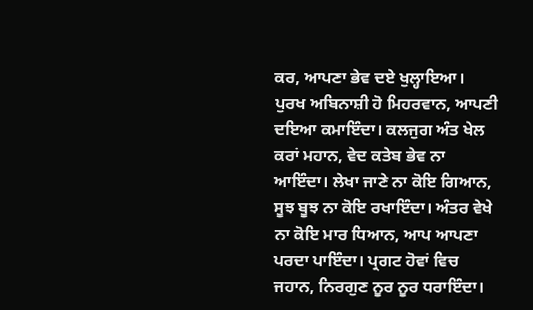ਕਰ, ਆਪਣਾ ਭੇਵ ਦਏ ਖੁਲ੍ਹਾਇਆ। ਪੁਰਖ ਅਬਿਨਾਸ਼ੀ ਹੋ ਮਿਹਰਵਾਨ, ਆਪਣੀ ਦਇਆ ਕਮਾਇੰਦਾ। ਕਲਜੁਗ ਅੰਤ ਖੇਲ ਕਰਾਂ ਮਹਾਨ, ਵੇਦ ਕਤੇਬ ਭੇਵ ਨਾ ਆਇੰਦਾ। ਲੇਖਾ ਜਾਣੇ ਨਾ ਕੋਇ ਗਿਆਨ, ਸੂਝ ਬੂਝ ਨਾ ਕੋਇ ਰਖਾਇੰਦਾ। ਅੰਤਰ ਵੇਖੇ ਨਾ ਕੋਇ ਮਾਰ ਧਿਆਨ, ਆਪ ਆਪਣਾ ਪਰਦਾ ਪਾਇੰਦਾ। ਪ੍ਰਗਟ ਹੋਵਾਂ ਵਿਚ ਜਹਾਨ, ਨਿਰਗੁਣ ਨੂਰ ਨੂਰ ਧਰਾਇੰਦਾ।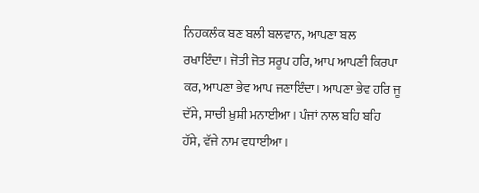ਨਿਹਕਲੰਕ ਬਣ ਬਲੀ ਬਲਵਾਨ, ਆਪਣਾ ਬਲ ਰਖਾਇੰਦਾ। ਜੋਤੀ ਜੋਤ ਸਰੂਪ ਹਰਿ, ਆਪ ਆਪਣੀ ਕਿਰਪਾ ਕਰ, ਆਪਣਾ ਭੇਵ ਆਪ ਜਣਾਇੰਦਾ। ਆਪਣਾ ਭੇਵ ਹਰਿ ਜੂ ਦੱਸੇ, ਸਾਚੀ ਖ਼ੁਸ਼ੀ ਮਨਾਈਆ। ਪੰਜਾਂ ਨਾਲ ਬਹਿ ਬਹਿ ਹੱਸੇ, ਵੱਜੇ ਨਾਮ ਵਧਾਈਆ।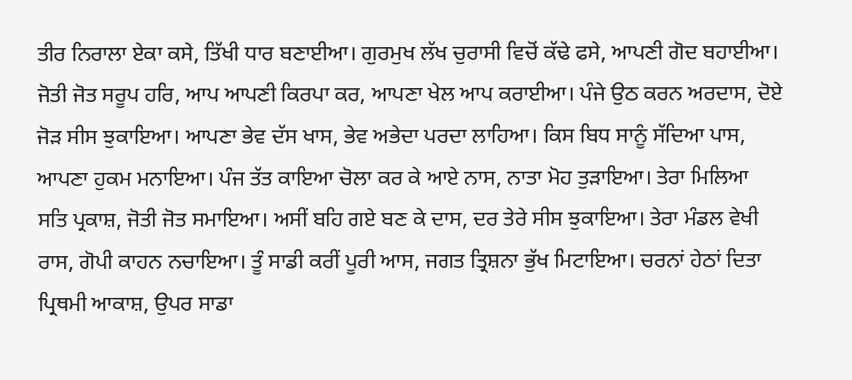ਤੀਰ ਨਿਰਾਲਾ ਏਕਾ ਕਸੇ, ਤਿੱਖੀ ਧਾਰ ਬਣਾਈਆ। ਗੁਰਮੁਖ ਲੱਖ ਚੁਰਾਸੀ ਵਿਚੋਂ ਕੱਢੇ ਫਸੇ, ਆਪਣੀ ਗੋਦ ਬਹਾਈਆ। ਜੋਤੀ ਜੋਤ ਸਰੂਪ ਹਰਿ, ਆਪ ਆਪਣੀ ਕਿਰਪਾ ਕਰ, ਆਪਣਾ ਖੇਲ ਆਪ ਕਰਾਈਆ। ਪੰਜੇ ਉਠ ਕਰਨ ਅਰਦਾਸ, ਦੋਏ ਜੋੜ ਸੀਸ ਝੁਕਾਇਆ। ਆਪਣਾ ਭੇਵ ਦੱਸ ਖਾਸ, ਭੇਵ ਅਭੇਦਾ ਪਰਦਾ ਲਾਹਿਆ। ਕਿਸ ਬਿਧ ਸਾਨੂੰ ਸੱਦਿਆ ਪਾਸ, ਆਪਣਾ ਹੁਕਮ ਮਨਾਇਆ। ਪੰਜ ਤੱਤ ਕਾਇਆ ਚੋਲਾ ਕਰ ਕੇ ਆਏ ਨਾਸ, ਨਾਤਾ ਮੋਹ ਤੁੜਾਇਆ। ਤੇਰਾ ਮਿਲਿਆ ਸਤਿ ਪ੍ਰਕਾਸ਼, ਜੋਤੀ ਜੋਤ ਸਮਾਇਆ। ਅਸੀਂ ਬਹਿ ਗਏ ਬਣ ਕੇ ਦਾਸ, ਦਰ ਤੇਰੇ ਸੀਸ ਝੁਕਾਇਆ। ਤੇਰਾ ਮੰਡਲ ਵੇਖੀ ਰਾਸ, ਗੋਪੀ ਕਾਹਨ ਨਚਾਇਆ। ਤੂੰ ਸਾਡੀ ਕਰੀਂ ਪੂਰੀ ਆਸ, ਜਗਤ ਤ੍ਰਿਸ਼ਨਾ ਭੁੱਖ ਮਿਟਾਇਆ। ਚਰਨਾਂ ਹੇਠਾਂ ਦਿਤਾ ਪ੍ਰਿਥਮੀ ਆਕਾਸ਼, ਉਪਰ ਸਾਡਾ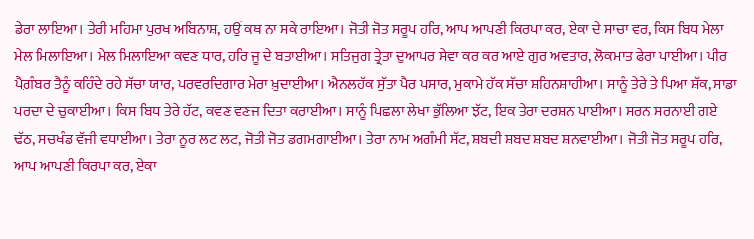ਡੇਰਾ ਲਾਇਆ। ਤੇਰੀ ਮਹਿਮਾ ਪੁਰਖ ਅਬਿਨਾਸ਼, ਹਉਂ ਕਥ ਨਾ ਸਕੇ ਰਾਇਆ। ਜੋਤੀ ਜੋਤ ਸਰੂਪ ਹਰਿ, ਆਪ ਆਪਣੀ ਕਿਰਪਾ ਕਰ, ਏਕਾ ਦੇ ਸਾਚਾ ਵਰ, ਕਿਸ ਬਿਧ ਮੇਲਾ ਮੇਲ ਮਿਲਾਇਆ। ਮੇਲ ਮਿਲਾਇਆ ਕਵਣ ਧਾਰ, ਹਰਿ ਜੂ ਦੇ ਬਤਾਈਆ। ਸਤਿਜੁਗ ਤ੍ਰੇਤਾ ਦੁਆਪਰ ਸੇਵਾ ਕਰ ਕਰ ਆਏ ਗੁਰ ਅਵਤਾਰ, ਲੋਕਮਾਤ ਫੇਰਾ ਪਾਈਆ। ਪੀਰ ਪੈਗ਼ੰਬਰ ਤੈਨੂੰ ਕਹਿੰਦੇ ਰਹੇ ਸੱਚਾ ਯਾਰ, ਪਰਵਰਦਿਗਾਰ ਮੇਰਾ ਖ਼ੁਦਾਈਆ। ਐਨਲਹੱਕ ਸੁੱਤਾ ਪੈਰ ਪਸਾਰ, ਮੁਕਾਮੇ ਹੱਕ ਸੱਚਾ ਸ਼ਹਿਨਸ਼ਾਹੀਆ। ਸਾਨੂੰ ਤੇਰੇ ਤੇ ਪਿਆ ਸ਼ੱਕ, ਸਾਡਾ ਪਰਦਾ ਦੇ ਚੁਕਾਈਆ। ਕਿਸ ਬਿਧ ਤੇਰੇ ਹੱਟ, ਕਵਣ ਵਣਜ ਦਿਤਾ ਕਰਾਈਆ। ਸਾਨੂੰ ਪਿਛਲਾ ਲੇਖਾ ਭੁੱਲਿਆ ਝੱਟ, ਇਕ ਤੇਰਾ ਦਰਸ਼ਨ ਪਾਈਆ। ਸਰਨ ਸਰਨਾਈ ਗਏ ਢੱਠ, ਸਚਖੰਡ ਵੱਜੀ ਵਧਾਈਆ। ਤੇਰਾ ਨੂਰ ਲਟ ਲਟ, ਜੋਤੀ ਜੋਤ ਡਗਮਗਾਈਆ। ਤੇਰਾ ਨਾਮ ਅਗੰਮੀ ਸੱਟ, ਸ਼ਬਦੀ ਸ਼ਬਦ ਸ਼ਬਦ ਸ਼ਨਵਾਈਆ। ਜੋਤੀ ਜੋਤ ਸਰੂਪ ਹਰਿ, ਆਪ ਆਪਣੀ ਕਿਰਪਾ ਕਰ, ਏਕਾ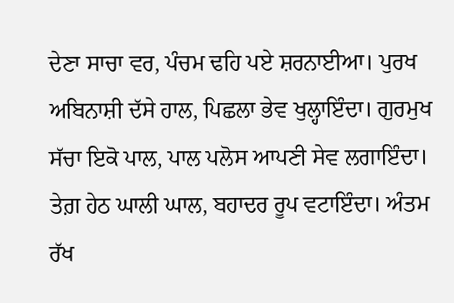ਦੇਣਾ ਸਾਚਾ ਵਰ, ਪੰਚਮ ਢਹਿ ਪਏ ਸ਼ਰਨਾਈਆ। ਪੁਰਖ ਅਬਿਨਾਸ਼ੀ ਦੱਸੇ ਹਾਲ, ਪਿਛਲਾ ਭੇਵ ਖੁਲ੍ਹਾਇੰਦਾ। ਗੁਰਮੁਖ ਸੱਚਾ ਇਕੋ ਪਾਲ, ਪਾਲ ਪਲੋਸ ਆਪਣੀ ਸੇਵ ਲਗਾਇੰਦਾ। ਤੇਗ਼ ਹੇਠ ਘਾਲੀ ਘਾਲ, ਬਹਾਦਰ ਰੂਪ ਵਟਾਇੰਦਾ। ਅੰਤਮ ਰੱਖ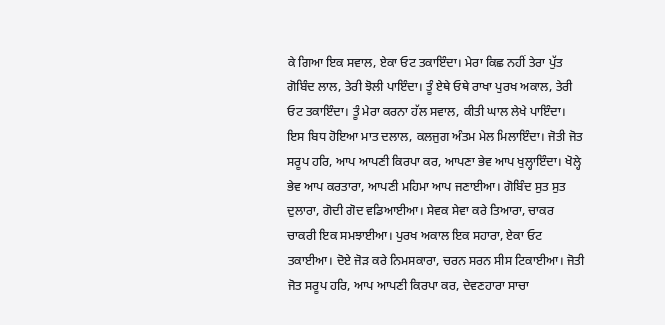ਕੇ ਗਿਆ ਇਕ ਸਵਾਲ, ਏਕਾ ਓਟ ਤਕਾਇੰਦਾ। ਮੇਰਾ ਕਿਛ ਨਹੀਂ ਤੇਰਾ ਪੁੱਤ ਗੋਬਿੰਦ ਲਾਲ, ਤੇਰੀ ਝੋਲੀ ਪਾਇੰਦਾ। ਤੂੰ ਏਥੇ ਓਥੇ ਰਾਖਾ ਪੁਰਖ ਅਕਾਲ, ਤੇਰੀ ਓਟ ਤਕਾਇੰਦਾ। ਤੂੰ ਮੇਰਾ ਕਰਨਾ ਹੱਲ ਸਵਾਲ, ਕੀਤੀ ਘਾਲ ਲੇਖੇ ਪਾਇੰਦਾ। ਇਸ ਬਿਧ ਹੋਇਆ ਮਾਤ ਦਲਾਲ, ਕਲਜੁਗ ਅੰਤਮ ਮੇਲ ਮਿਲਾਇੰਦਾ। ਜੋਤੀ ਜੋਤ ਸਰੂਪ ਹਰਿ, ਆਪ ਆਪਣੀ ਕਿਰਪਾ ਕਰ, ਆਪਣਾ ਭੇਵ ਆਪ ਖੁਲ੍ਹਾਇੰਦਾ। ਖੋਲ੍ਹੇ ਭੇਵ ਆਪ ਕਰਤਾਰਾ, ਆਪਣੀ ਮਹਿਮਾ ਆਪ ਜਣਾਈਆ। ਗੋਬਿੰਦ ਸੁਤ ਸੁਤ ਦੁਲਾਰਾ, ਗੋਦੀ ਗੋਦ ਵਡਿਆਈਆ। ਸੇਵਕ ਸੇਵਾ ਕਰੇ ਤਿਆਰਾ, ਚਾਕਰ ਚਾਕਰੀ ਇਕ ਸਮਝਾਈਆ। ਪੁਰਖ ਅਕਾਲ ਇਕ ਸਹਾਰਾ, ਏਕਾ ਓਟ ਤਕਾਈਆ। ਦੋਏ ਜੋੜ ਕਰੇ ਨਿਮਸਕਾਰਾ, ਚਰਨ ਸਰਨ ਸੀਸ ਟਿਕਾਈਆ। ਜੋਤੀ ਜੋਤ ਸਰੂਪ ਹਰਿ, ਆਪ ਆਪਣੀ ਕਿਰਪਾ ਕਰ, ਦੇਵਣਹਾਰਾ ਸਾਚਾ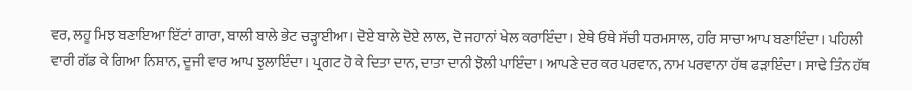ਵਰ, ਲਹੂ ਮਿਝ ਬਣਾਇਆ ਇੱਟਾਂ ਗਾਰਾ, ਬਾਲੀ ਬਾਲੇ ਭੇਟ ਚੜ੍ਹਾਈਆ। ਦੋਏ ਬਾਲੇ ਦੋਏ ਲਾਲ, ਦੋ ਜਹਾਨਾਂ ਖੇਲ ਕਰਾਇੰਦਾ। ਏਥੇ ਓਥੇ ਸੱਚੀ ਧਰਮਸਾਲ, ਹਰਿ ਸਾਚਾ ਆਪ ਬਣਾਇੰਦਾ। ਪਹਿਲੀ ਵਾਰੀ ਗੱਡ ਕੇ ਗਿਆ ਨਿਸ਼ਾਨ, ਦੂਜੀ ਵਾਰ ਆਪ ਝੁਲਾਇੰਦਾ। ਪ੍ਰਗਟ ਹੋ ਕੇ ਦਿਤਾ ਦਾਨ, ਦਾਤਾ ਦਾਨੀ ਝੋਲੀ ਪਾਇੰਦਾ। ਆਪਣੇ ਦਰ ਕਰ ਪਰਵਾਨ, ਨਾਮ ਪਰਵਾਨਾ ਹੱਥ ਫੜਾਇੰਦਾ। ਸਾਢੇ ਤਿੰਨ ਹੱਥ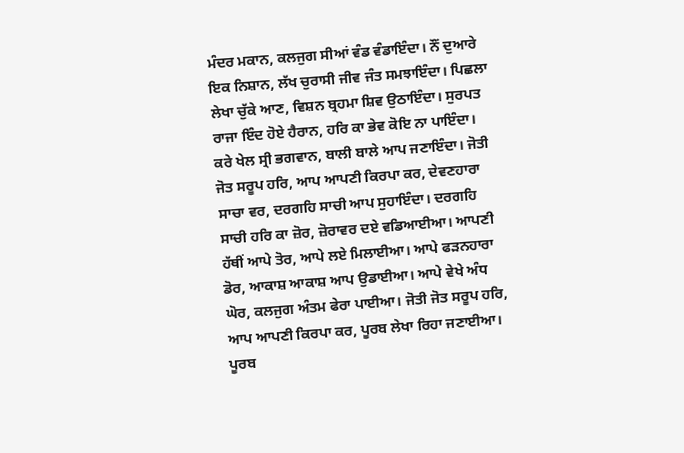ਮੰਦਰ ਮਕਾਨ, ਕਲਜੁਗ ਸੀਆਂ ਵੰਡ ਵੰਡਾਇੰਦਾ। ਨੌਂ ਦੁਆਰੇ ਇਕ ਨਿਸ਼ਾਨ, ਲੱਖ ਚੁਰਾਸੀ ਜੀਵ ਜੰਤ ਸਮਝਾਇੰਦਾ। ਪਿਛਲਾ ਲੇਖਾ ਚੁੱਕੇ ਆਣ, ਵਿਸ਼ਨ ਬ੍ਰਹਮਾ ਸ਼ਿਵ ਉਠਾਇੰਦਾ। ਸੁਰਪਤ ਰਾਜਾ ਇੰਦ ਹੋਏ ਹੈਰਾਨ, ਹਰਿ ਕਾ ਭੇਵ ਕੋਇ ਨਾ ਪਾਇੰਦਾ। ਕਰੇ ਖੇਲ ਸ੍ਰੀ ਭਗਵਾਨ, ਬਾਲੀ ਬਾਲੇ ਆਪ ਜਣਾਇੰਦਾ। ਜੋਤੀ ਜੋਤ ਸਰੂਪ ਹਰਿ, ਆਪ ਆਪਣੀ ਕਿਰਪਾ ਕਰ, ਦੇਵਣਹਾਰਾ ਸਾਚਾ ਵਰ, ਦਰਗਹਿ ਸਾਚੀ ਆਪ ਸੁਹਾਇੰਦਾ। ਦਰਗਹਿ ਸਾਚੀ ਹਰਿ ਕਾ ਜ਼ੋਰ, ਜ਼ੋਰਾਵਰ ਦਏ ਵਡਿਆਈਆ। ਆਪਣੀ ਹੱਥੀਂ ਆਪੇ ਤੋਰ, ਆਪੇ ਲਏ ਮਿਲਾਈਆ। ਆਪੇ ਫੜਨਹਾਰਾ ਡੋਰ, ਆਕਾਸ਼ ਆਕਾਸ਼ ਆਪ ਉਡਾਈਆ। ਆਪੇ ਵੇਖੇ ਅੰਧ ਘੋਰ, ਕਲਜੁਗ ਅੰਤਮ ਫੇਰਾ ਪਾਈਆ। ਜੋਤੀ ਜੋਤ ਸਰੂਪ ਹਰਿ, ਆਪ ਆਪਣੀ ਕਿਰਪਾ ਕਰ, ਪੂਰਬ ਲੇਖਾ ਰਿਹਾ ਜਣਾਈਆ। ਪੂਰਬ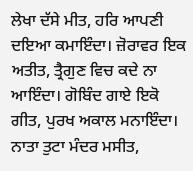ਲੇਖਾ ਦੱਸੇ ਮੀਤ, ਹਰਿ ਆਪਣੀ ਦਇਆ ਕਮਾਇੰਦਾ। ਜ਼ੋਰਾਵਰ ਇਕ ਅਤੀਤ, ਤ੍ਰੈਗੁਣ ਵਿਚ ਕਦੇ ਨਾ ਆਇੰਦਾ। ਗੋਬਿੰਦ ਗਾਏ ਇਕੋ ਗੀਤ, ਪੁਰਖ ਅਕਾਲ ਮਨਾਇੰਦਾ। ਨਾਤਾ ਤੁਟਾ ਮੰਦਰ ਮਸੀਤ,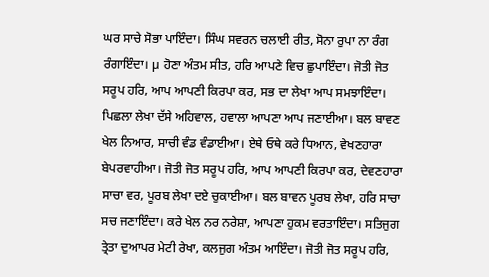ਘਰ ਸਾਚੇ ਸੋਭਾ ਪਾਇੰਦਾ। ਸਿੰਘ ਸਵਰਨ ਚਲਾਈ ਰੀਤ, ਸੋਨਾ ਰੁਪਾ ਨਾ ਰੰਗ ਰੰਗਾਇੰਦਾ। µ ਹੋਣਾ ਅੰਤਮ ਸੀਤ, ਹਰਿ ਆਪਣੇ ਵਿਚ ਛੁਪਾਇੰਦਾ। ਜੋਤੀ ਜੋਤ ਸਰੂਪ ਹਰਿ, ਆਪ ਆਪਣੀ ਕਿਰਪਾ ਕਰ, ਸਭ ਦਾ ਲੇਖਾ ਆਪ ਸਮਝਾਇੰਦਾ। ਪਿਛਲਾ ਲੇਖਾ ਦੱਸੇ ਅਹਿਵਾਲ, ਹਵਾਲਾ ਆਪਣਾ ਆਪ ਜਣਾਈਆ। ਬਲ ਬਾਵਣ ਖੇਲ ਨਿਆਰ, ਸਾਚੀ ਵੰਡ ਵੰਡਾਈਆ। ਏਥੇ ਓਥੇ ਕਰੇ ਧਿਆਨ, ਵੇਖਣਹਾਰਾ ਬੇਪਰਵਾਹੀਆ। ਜੋਤੀ ਜੋਤ ਸਰੂਪ ਹਰਿ, ਆਪ ਆਪਣੀ ਕਿਰਪਾ ਕਰ, ਦੇਵਣਹਾਰਾ ਸਾਚਾ ਵਰ, ਪੂਰਬ ਲੇਖਾ ਦਏ ਚੁਕਾਈਆ। ਬਲ ਬਾਵਨ ਪੂਰਬ ਲੇਖਾ, ਹਰਿ ਸਾਚਾ ਸਚ ਜਣਾਇੰਦਾ। ਕਰੇ ਖੇਲ ਨਰ ਨਰੇਸ਼ਾ, ਆਪਣਾ ਹੁਕਮ ਵਰਤਾਇੰਦਾ। ਸਤਿਜੁਗ ਤ੍ਰੇਤਾ ਦੁਆਪਰ ਮੇਟੀ ਰੇਖਾ, ਕਲਜੁਗ ਅੰਤਮ ਆਇੰਦਾ। ਜੋਤੀ ਜੋਤ ਸਰੂਪ ਹਰਿ,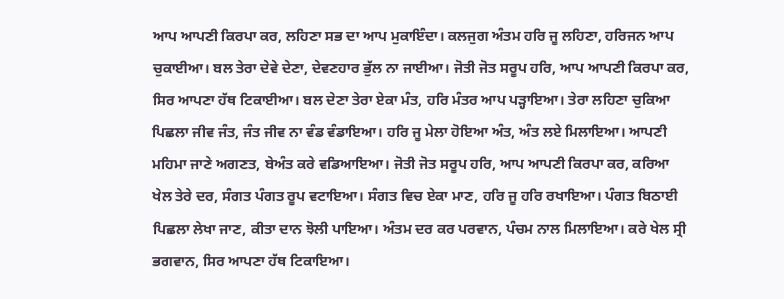ਆਪ ਆਪਣੀ ਕਿਰਪਾ ਕਰ, ਲਹਿਣਾ ਸਭ ਦਾ ਆਪ ਮੁਕਾਇੰਦਾ। ਕਲਜੁਗ ਅੰਤਮ ਹਰਿ ਜੂ ਲਹਿਣਾ, ਹਰਿਜਨ ਆਪ ਚੁਕਾਈਆ। ਬਲ ਤੇਰਾ ਦੇਵੇ ਦੇਣਾ, ਦੇਵਣਹਾਰ ਭੁੱਲ ਨਾ ਜਾਈਆ। ਜੋਤੀ ਜੋਤ ਸਰੂਪ ਹਰਿ, ਆਪ ਆਪਣੀ ਕਿਰਪਾ ਕਰ, ਸਿਰ ਆਪਣਾ ਹੱਥ ਟਿਕਾਈਆ। ਬਲ ਦੇਣਾ ਤੇਰਾ ਏਕਾ ਮੰਤ, ਹਰਿ ਮੰਤਰ ਆਪ ਪੜ੍ਹਾਇਆ। ਤੇਰਾ ਲਹਿਣਾ ਚੁਕਿਆ ਪਿਛਲਾ ਜੀਵ ਜੰਤ, ਜੰਤ ਜੀਵ ਨਾ ਵੰਡ ਵੰਡਾਇਆ। ਹਰਿ ਜੂ ਮੇਲਾ ਹੋਇਆ ਅੰਤ, ਅੰਤ ਲਏ ਮਿਲਾਇਆ। ਆਪਣੀ ਮਹਿਮਾ ਜਾਣੇ ਅਗਣਤ, ਬੇਅੰਤ ਕਰੇ ਵਡਿਆਇਆ। ਜੋਤੀ ਜੋਤ ਸਰੂਪ ਹਰਿ, ਆਪ ਆਪਣੀ ਕਿਰਪਾ ਕਰ, ਕਰਿਆ ਖੇਲ ਤੇਰੇ ਦਰ, ਸੰਗਤ ਪੰਗਤ ਰੂਪ ਵਟਾਇਆ। ਸੰਗਤ ਵਿਚ ਏਕਾ ਮਾਣ, ਹਰਿ ਜੂ ਹਰਿ ਰਖਾਇਆ। ਪੰਗਤ ਬਿਠਾਈ ਪਿਛਲਾ ਲੇਖਾ ਜਾਣ, ਕੀਤਾ ਦਾਨ ਝੋਲੀ ਪਾਇਆ। ਅੰਤਮ ਦਰ ਕਰ ਪਰਵਾਨ, ਪੰਚਮ ਨਾਲ ਮਿਲਾਇਆ। ਕਰੇ ਖੇਲ ਸ੍ਰੀ ਭਗਵਾਨ, ਸਿਰ ਆਪਣਾ ਹੱਥ ਟਿਕਾਇਆ।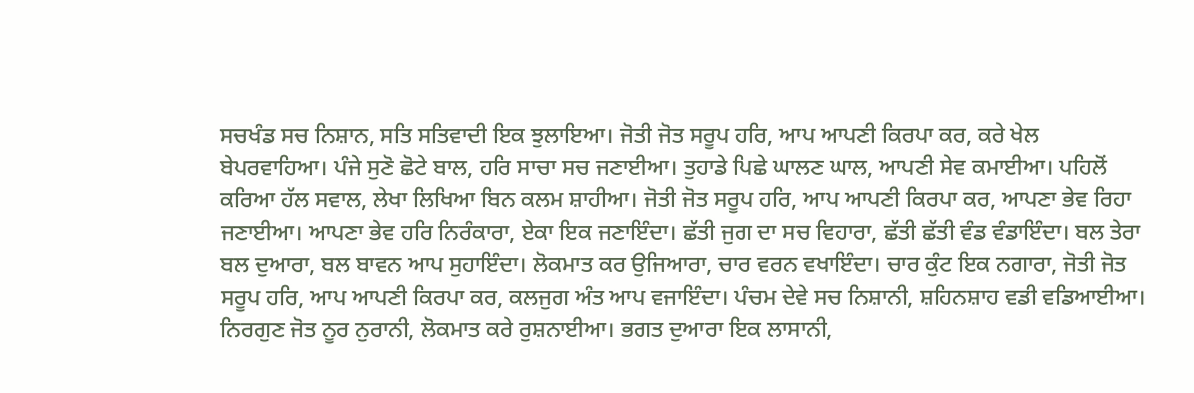ਸਚਖੰਡ ਸਚ ਨਿਸ਼ਾਨ, ਸਤਿ ਸਤਿਵਾਦੀ ਇਕ ਝੁਲਾਇਆ। ਜੋਤੀ ਜੋਤ ਸਰੂਪ ਹਰਿ, ਆਪ ਆਪਣੀ ਕਿਰਪਾ ਕਰ, ਕਰੇ ਖੇਲ ਬੇਪਰਵਾਹਿਆ। ਪੰਜੇ ਸੁਣੋ ਛੋਟੇ ਬਾਲ, ਹਰਿ ਸਾਚਾ ਸਚ ਜਣਾਈਆ। ਤੁਹਾਡੇ ਪਿਛੇ ਘਾਲਣ ਘਾਲ, ਆਪਣੀ ਸੇਵ ਕਮਾਈਆ। ਪਹਿਲੋਂ ਕਰਿਆ ਹੱਲ ਸਵਾਲ, ਲੇਖਾ ਲਿਖਿਆ ਬਿਨ ਕਲਮ ਸ਼ਾਹੀਆ। ਜੋਤੀ ਜੋਤ ਸਰੂਪ ਹਰਿ, ਆਪ ਆਪਣੀ ਕਿਰਪਾ ਕਰ, ਆਪਣਾ ਭੇਵ ਰਿਹਾ ਜਣਾਈਆ। ਆਪਣਾ ਭੇਵ ਹਰਿ ਨਿਰੰਕਾਰਾ, ਏਕਾ ਇਕ ਜਣਾਇੰਦਾ। ਛੱਤੀ ਜੁਗ ਦਾ ਸਚ ਵਿਹਾਰਾ, ਛੱਤੀ ਛੱਤੀ ਵੰਡ ਵੰਡਾਇੰਦਾ। ਬਲ ਤੇਰਾ ਬਲ ਦੁਆਰਾ, ਬਲ ਬਾਵਨ ਆਪ ਸੁਹਾਇੰਦਾ। ਲੋਕਮਾਤ ਕਰ ਉਜਿਆਰਾ, ਚਾਰ ਵਰਨ ਵਖਾਇੰਦਾ। ਚਾਰ ਕੁੰਟ ਇਕ ਨਗਾਰਾ, ਜੋਤੀ ਜੋਤ ਸਰੂਪ ਹਰਿ, ਆਪ ਆਪਣੀ ਕਿਰਪਾ ਕਰ, ਕਲਜੁਗ ਅੰਤ ਆਪ ਵਜਾਇੰਦਾ। ਪੰਚਮ ਦੇਵੇ ਸਚ ਨਿਸ਼ਾਨੀ, ਸ਼ਹਿਨਸ਼ਾਹ ਵਡੀ ਵਡਿਆਈਆ। ਨਿਰਗੁਣ ਜੋਤ ਨੂਰ ਨੁਰਾਨੀ, ਲੋਕਮਾਤ ਕਰੇ ਰੁਸ਼ਨਾਈਆ। ਭਗਤ ਦੁਆਰਾ ਇਕ ਲਾਸਾਨੀ,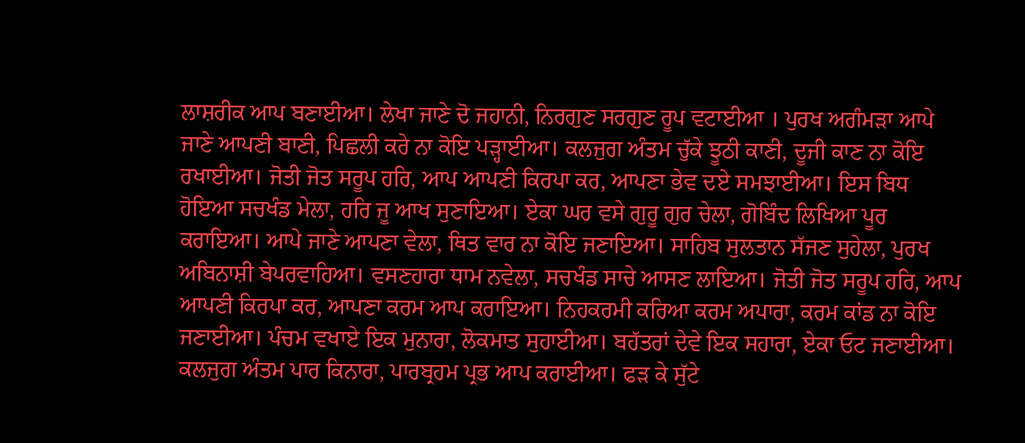ਲਾਸ਼ਰੀਕ ਆਪ ਬਣਾਈਆ। ਲੇਖਾ ਜਾਣੇ ਦੋ ਜਹਾਨੀ, ਨਿਰਗੁਣ ਸਰਗੁਣ ਰੂਪ ਵਟਾਈਆ । ਪੁਰਖ ਅਗੰਮੜਾ ਆਪੇ ਜਾਣੇ ਆਪਣੀ ਬਾਣੀ, ਪਿਛਲੀ ਕਰੇ ਨਾ ਕੋਇ ਪੜ੍ਹਾਈਆ। ਕਲਜੁਗ ਅੰਤਮ ਚੁੱਕੇ ਝੂਠੀ ਕਾਣੀ, ਦੂਜੀ ਕਾਣ ਨਾ ਕੋਇ ਰਖਾਈਆ। ਜੋਤੀ ਜੋਤ ਸਰੂਪ ਹਰਿ, ਆਪ ਆਪਣੀ ਕਿਰਪਾ ਕਰ, ਆਪਣਾ ਭੇਵ ਦਏ ਸਮਝਾਈਆ। ਇਸ ਬਿਧ ਹੋਇਆ ਸਚਖੰਡ ਮੇਲਾ, ਹਰਿ ਜੂ ਆਖ ਸੁਣਾਇਆ। ਏਕਾ ਘਰ ਵਸੇ ਗੁਰੂ ਗੁਰ ਚੇਲਾ, ਗੋਬਿੰਦ ਲਿਖਿਆ ਪੂਰ ਕਰਾਇਆ। ਆਪੇ ਜਾਣੇ ਆਪਣਾ ਵੇਲਾ, ਥਿਤ ਵਾਰ ਨਾ ਕੋਇ ਜਣਾਇਆ। ਸਾਹਿਬ ਸੁਲਤਾਨ ਸੱਜਣ ਸੁਹੇਲਾ, ਪੁਰਖ ਅਬਿਨਾਸ਼ੀ ਬੇਪਰਵਾਹਿਆ। ਵਸਣਹਾਰਾ ਧਾਮ ਨਵੇਲਾ, ਸਚਖੰਡ ਸਾਚੇ ਆਸਣ ਲਾਇਆ। ਜੋਤੀ ਜੋਤ ਸਰੂਪ ਹਰਿ, ਆਪ ਆਪਣੀ ਕਿਰਪਾ ਕਰ, ਆਪਣਾ ਕਰਮ ਆਪ ਕਰਾਇਆ। ਨਿਹਕਰਮੀ ਕਰਿਆ ਕਰਮ ਅਪਾਰਾ, ਕਰਮ ਕਾਂਡ ਨਾ ਕੋਇ ਜਣਾਈਆ। ਪੰਚਮ ਵਖਾਏ ਇਕ ਮੁਨਾਰਾ, ਲੋਕਮਾਤ ਸੁਹਾਈਆ। ਬਹੱਤਰਾਂ ਦੇਵੇ ਇਕ ਸਹਾਰਾ, ਏਕਾ ਓਟ ਜਣਾਈਆ। ਕਲਜੁਗ ਅੰਤਮ ਪਾਰ ਕਿਨਾਰਾ, ਪਾਰਬ੍ਰਹਮ ਪ੍ਰਭ ਆਪ ਕਰਾਈਆ। ਫੜ ਕੇ ਸੁੱਟੇ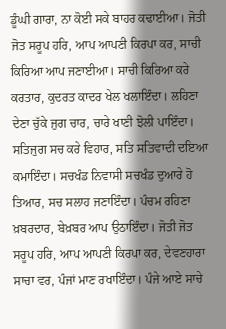ਡੂੰਘੀ ਗਾਰਾ, ਨਾ ਕੋਈ ਸਕੇ ਬਾਹਰ ਕਢਾਈਆ। ਜੋਤੀ ਜੋਤ ਸਰੂਪ ਹਰਿ, ਆਪ ਆਪਣੀ ਕਿਰਪਾ ਕਰ, ਸਾਚੀ ਕਿਰਿਆ ਆਪ ਜਣਾਈਆ। ਸਾਚੀ ਕਿਰਿਆ ਕਰੇ ਕਰਤਾਰ, ਕੁਦਰਤ ਕਾਦਰ ਖੇਲ ਖਲਾਇੰਦਾ। ਲਹਿਣਾ ਦੇਣਾ ਚੁੱਕੇ ਜੁਗ ਚਾਰ, ਚਾਰੇ ਖਾਣੀ ਝੋਲੀ ਪਾਇੰਦਾ। ਸਤਿਜੁਗ ਸਚ ਕਰੇ ਵਿਹਾਰ, ਸਤਿ ਸਤਿਵਾਦੀ ਦਇਆ ਕਮਾਇੰਦਾ। ਸਚਖੰਡ ਨਿਵਾਸੀ ਸਚਖੰਡ ਦੁਆਰੇ ਹੋ ਤਿਆਰ, ਸਚ ਸਲਾਹ ਜਣਾਇੰਦਾ। ਪੰਚਮ ਰਹਿਣਾ ਖ਼ਬਰਦਾਰ, ਬੇਖ਼ਬਰ ਆਪ ਉਠਾਇੰਦਾ। ਜੋਤੀ ਜੋਤ ਸਰੂਪ ਹਰਿ, ਆਪ ਆਪਣੀ ਕਿਰਪਾ ਕਰ, ਦੇਵਣਹਾਰਾ ਸਾਚਾ ਵਰ, ਪੰਜਾਂ ਮਾਣ ਰਖਾਇੰਦਾ। ਪੰਜੇ ਆਏ ਸਾਚੇ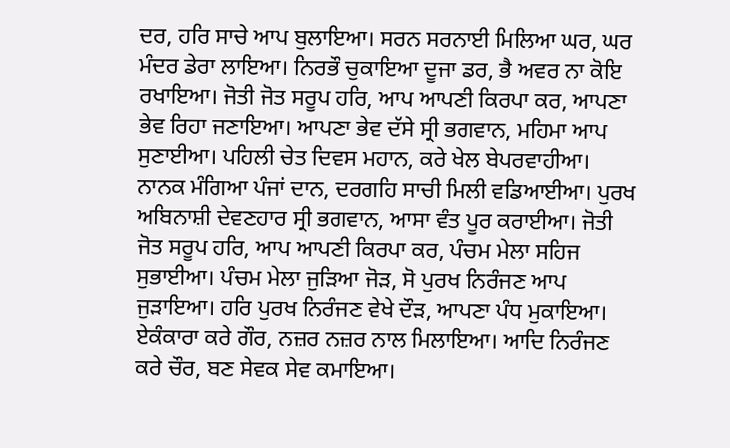ਦਰ, ਹਰਿ ਸਾਚੇ ਆਪ ਬੁਲਾਇਆ। ਸਰਨ ਸਰਨਾਈ ਮਿਲਿਆ ਘਰ, ਘਰ ਮੰਦਰ ਡੇਰਾ ਲਾਇਆ। ਨਿਰਭੌ ਚੁਕਾਇਆ ਦੂਜਾ ਡਰ, ਭੈ ਅਵਰ ਨਾ ਕੋਇ ਰਖਾਇਆ। ਜੋਤੀ ਜੋਤ ਸਰੂਪ ਹਰਿ, ਆਪ ਆਪਣੀ ਕਿਰਪਾ ਕਰ, ਆਪਣਾ ਭੇਵ ਰਿਹਾ ਜਣਾਇਆ। ਆਪਣਾ ਭੇਵ ਦੱਸੇ ਸ੍ਰੀ ਭਗਵਾਨ, ਮਹਿਮਾ ਆਪ ਸੁਣਾਈਆ। ਪਹਿਲੀ ਚੇਤ ਦਿਵਸ ਮਹਾਨ, ਕਰੇ ਖੇਲ ਬੇਪਰਵਾਹੀਆ। ਨਾਨਕ ਮੰਗਿਆ ਪੰਜਾਂ ਦਾਨ, ਦਰਗਹਿ ਸਾਚੀ ਮਿਲੀ ਵਡਿਆਈਆ। ਪੁਰਖ ਅਬਿਨਾਸ਼ੀ ਦੇਵਣਹਾਰ ਸ੍ਰੀ ਭਗਵਾਨ, ਆਸਾ ਵੰਤ ਪੂਰ ਕਰਾਈਆ। ਜੋਤੀ ਜੋਤ ਸਰੂਪ ਹਰਿ, ਆਪ ਆਪਣੀ ਕਿਰਪਾ ਕਰ, ਪੰਚਮ ਮੇਲਾ ਸਹਿਜ ਸੁਭਾਈਆ। ਪੰਚਮ ਮੇਲਾ ਜੁੜਿਆ ਜੋੜ, ਸੋ ਪੁਰਖ ਨਿਰੰਜਣ ਆਪ ਜੁੜਾਇਆ। ਹਰਿ ਪੁਰਖ ਨਿਰੰਜਣ ਵੇਖੇ ਦੌੜ, ਆਪਣਾ ਪੰਧ ਮੁਕਾਇਆ। ਏਕੰਕਾਰਾ ਕਰੇ ਗੌਰ, ਨਜ਼ਰ ਨਜ਼ਰ ਨਾਲ ਮਿਲਾਇਆ। ਆਦਿ ਨਿਰੰਜਣ ਕਰੇ ਚੌਰ, ਬਣ ਸੇਵਕ ਸੇਵ ਕਮਾਇਆ।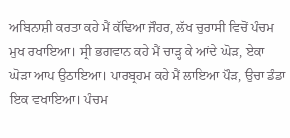ਅਬਿਨਾਸ਼ੀ ਕਰਤਾ ਕਹੇ ਮੈਂ ਕੱਢਿਆ ਜੌਹਰ, ਲੱਖ ਚੁਰਾਸੀ ਵਿਚੋਂ ਪੰਚਮ ਮੁਖ ਰਖਾਇਆ। ਸ੍ਰੀ ਭਗਵਾਨ ਕਹੇ ਮੈਂ ਚਾੜ੍ਹ ਕੇ ਆਂਦੇ ਘੋੜ, ਏਕਾ ਘੋੜਾ ਆਪ ਉਠਾਇਆ। ਪਾਰਬ੍ਰਹਮ ਕਹੇ ਮੈਂ ਲਾਇਆ ਪੌੜ, ਉਚਾ ਡੰਡਾ ਇਕ ਵਖਾਇਆ। ਪੰਚਮ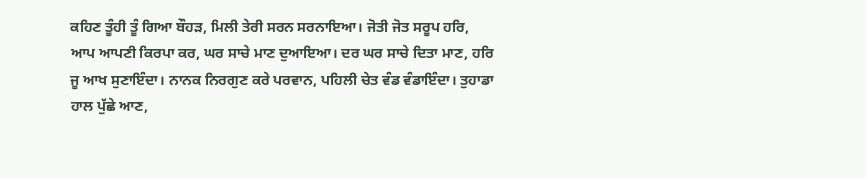ਕਹਿਣ ਤੂੰਹੀ ਤੂੰ ਗਿਆ ਬੌਹੜ, ਮਿਲੀ ਤੇਰੀ ਸਰਨ ਸਰਨਾਇਆ। ਜੋਤੀ ਜੋਤ ਸਰੂਪ ਹਰਿ, ਆਪ ਆਪਣੀ ਕਿਰਪਾ ਕਰ, ਘਰ ਸਾਚੇ ਮਾਣ ਦੁਆਇਆ। ਦਰ ਘਰ ਸਾਚੇ ਦਿਤਾ ਮਾਣ, ਹਰਿ ਜੂ ਆਖ ਸੁਣਾਇੰਦਾ। ਨਾਨਕ ਨਿਰਗੁਣ ਕਰੇ ਪਰਵਾਨ, ਪਹਿਲੀ ਚੇਤ ਵੰਡ ਵੰਡਾਇੰਦਾ। ਤੁਹਾਡਾ ਹਾਲ ਪੁੱਛੇ ਆਣ,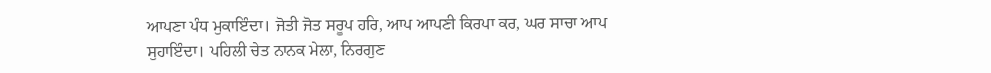ਆਪਣਾ ਪੰਧ ਮੁਕਾਇੰਦਾ। ਜੋਤੀ ਜੋਤ ਸਰੂਪ ਹਰਿ, ਆਪ ਆਪਣੀ ਕਿਰਪਾ ਕਰ, ਘਰ ਸਾਚਾ ਆਪ ਸੁਹਾਇੰਦਾ। ਪਹਿਲੀ ਚੇਤ ਨਾਨਕ ਮੇਲਾ, ਨਿਰਗੁਣ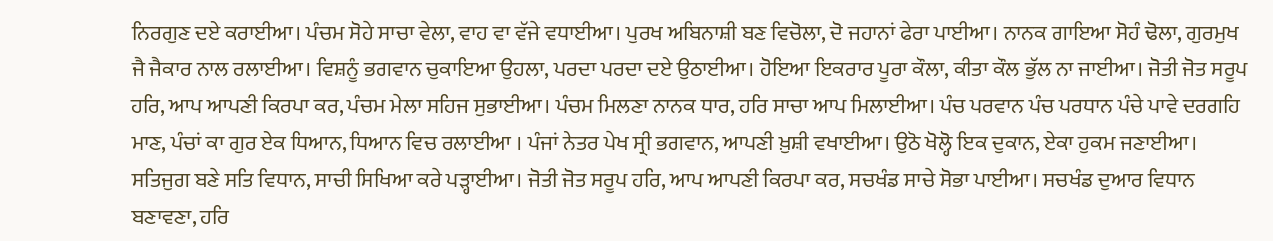ਨਿਰਗੁਣ ਦਏ ਕਰਾਈਆ। ਪੰਚਮ ਸੋਹੇ ਸਾਚਾ ਵੇਲਾ, ਵਾਹ ਵਾ ਵੱਜੇ ਵਧਾਈਆ। ਪੁਰਖ ਅਬਿਨਾਸ਼ੀ ਬਣ ਵਿਚੋਲਾ, ਦੋ ਜਹਾਨਾਂ ਫੇਰਾ ਪਾਈਆ। ਨਾਨਕ ਗਾਇਆ ਸੋਹੰ ਢੋਲਾ, ਗੁਰਮੁਖ ਜੈ ਜੈਕਾਰ ਨਾਲ ਰਲਾਈਆ। ਵਿਸ਼ਨੂੰ ਭਗਵਾਨ ਚੁਕਾਇਆ ਉਹਲਾ, ਪਰਦਾ ਪਰਦਾ ਦਏ ਉਠਾਈਆ। ਹੋਇਆ ਇਕਰਾਰ ਪੂਰਾ ਕੌਲਾ, ਕੀਤਾ ਕੌਲ ਭੁੱਲ ਨਾ ਜਾਈਆ। ਜੋਤੀ ਜੋਤ ਸਰੂਪ ਹਰਿ, ਆਪ ਆਪਣੀ ਕਿਰਪਾ ਕਰ, ਪੰਚਮ ਮੇਲਾ ਸਹਿਜ ਸੁਭਾਈਆ। ਪੰਚਮ ਮਿਲਣਾ ਨਾਨਕ ਧਾਰ, ਹਰਿ ਸਾਚਾ ਆਪ ਮਿਲਾਈਆ। ਪੰਚ ਪਰਵਾਨ ਪੰਚ ਪਰਧਾਨ ਪੰਚੇ ਪਾਵੇ ਦਰਗਹਿ ਮਾਣ, ਪੰਚਾਂ ਕਾ ਗੁਰ ਏਕ ਧਿਆਨ, ਧਿਆਨ ਵਿਚ ਰਲਾਈਆ । ਪੰਜਾਂ ਨੇਤਰ ਪੇਖ ਸ੍ਰੀ ਭਗਵਾਨ, ਆਪਣੀ ਖ਼ੁਸ਼ੀ ਵਖਾਈਆ। ਉਠੋ ਖੋਲ੍ਹੋ ਇਕ ਦੁਕਾਨ, ਏਕਾ ਹੁਕਮ ਜਣਾਈਆ। ਸਤਿਜੁਗ ਬਣੇ ਸਤਿ ਵਿਧਾਨ, ਸਾਚੀ ਸਿਖਿਆ ਕਰੇ ਪੜ੍ਹਾਈਆ। ਜੋਤੀ ਜੋਤ ਸਰੂਪ ਹਰਿ, ਆਪ ਆਪਣੀ ਕਿਰਪਾ ਕਰ, ਸਚਖੰਡ ਸਾਚੇ ਸੋਭਾ ਪਾਈਆ। ਸਚਖੰਡ ਦੁਆਰ ਵਿਧਾਨ ਬਣਾਵਣਾ, ਹਰਿ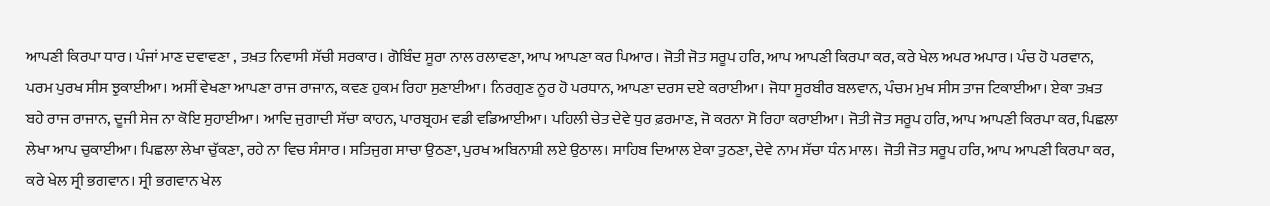ਆਪਣੀ ਕਿਰਪਾ ਧਾਰ। ਪੰਜਾਂ ਮਾਣ ਦਵਾਵਣਾ , ਤਖ਼ਤ ਨਿਵਾਸੀ ਸੱਚੀ ਸਰਕਾਰ। ਗੋਬਿੰਦ ਸੂਰਾ ਨਾਲ ਰਲਾਵਣਾ, ਆਪ ਆਪਣਾ ਕਰ ਪਿਆਰ। ਜੋਤੀ ਜੋਤ ਸਰੂਪ ਹਰਿ, ਆਪ ਆਪਣੀ ਕਿਰਪਾ ਕਰ, ਕਰੇ ਖੇਲ ਅਪਰ ਅਪਾਰ। ਪੰਚ ਹੋ ਪਰਵਾਨ, ਪਰਮ ਪੁਰਖ ਸੀਸ ਝੁਕਾਈਆ। ਅਸੀਂ ਵੇਖਣਾ ਆਪਣਾ ਰਾਜ ਰਾਜਾਨ, ਕਵਣ ਹੁਕਮ ਰਿਹਾ ਸੁਣਾਈਆ। ਨਿਰਗੁਣ ਨੂਰ ਹੋ ਪਰਧਾਨ, ਆਪਣਾ ਦਰਸ ਦਏ ਕਰਾਈਆ। ਜੋਧਾ ਸੂਰਬੀਰ ਬਲਵਾਨ, ਪੰਚਮ ਮੁਖ ਸੀਸ ਤਾਜ ਟਿਕਾਈਆ। ਏਕਾ ਤਖ਼ਤ ਬਹੇ ਰਾਜ ਰਾਜਾਨ, ਦੂਜੀ ਸੇਜ ਨਾ ਕੋਇ ਸੁਹਾਈਆ। ਆਦਿ ਜੁਗਾਦੀ ਸੱਚਾ ਕਾਹਨ, ਪਾਰਬ੍ਰਹਮ ਵਡੀ ਵਡਿਆਈਆ। ਪਹਿਲੀ ਚੇਤ ਦੇਵੇ ਧੁਰ ਫ਼ਰਮਾਣ, ਜੋ ਕਰਨਾ ਸੋ ਰਿਹਾ ਕਰਾਈਆ। ਜੋਤੀ ਜੋਤ ਸਰੂਪ ਹਰਿ, ਆਪ ਆਪਣੀ ਕਿਰਪਾ ਕਰ, ਪਿਛਲਾ ਲੇਖਾ ਆਪ ਚੁਕਾਈਆ। ਪਿਛਲਾ ਲੇਖਾ ਚੁੱਕਣਾ, ਰਹੇ ਨਾ ਵਿਚ ਸੰਸਾਰ। ਸਤਿਜੁਗ ਸਾਚਾ ਉਠਣਾ, ਪੁਰਖ ਅਬਿਨਾਸ਼ੀ ਲਏ ਉਠਾਲ। ਸਾਹਿਬ ਦਿਆਲ ਏਕਾ ਤੁਠਣਾ, ਦੇਵੇ ਨਾਮ ਸੱਚਾ ਧੰਨ ਮਾਲ। ਜੋਤੀ ਜੋਤ ਸਰੂਪ ਹਰਿ, ਆਪ ਆਪਣੀ ਕਿਰਪਾ ਕਰ, ਕਰੇ ਖੇਲ ਸ੍ਰੀ ਭਗਵਾਨ। ਸ੍ਰੀ ਭਗਵਾਨ ਖੇਲ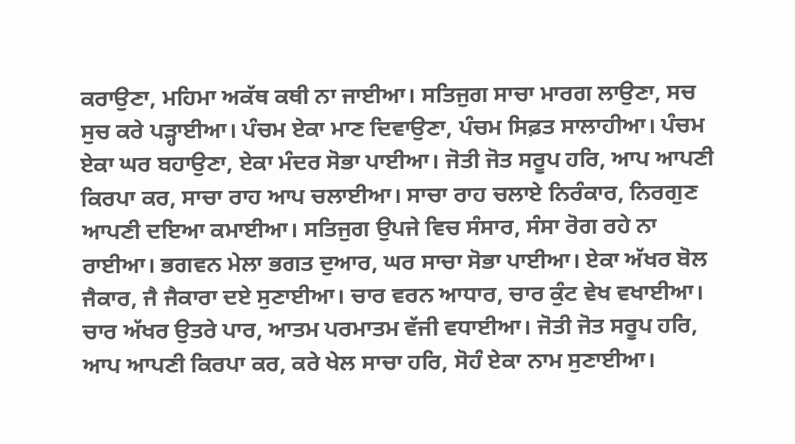ਕਰਾਉਣਾ, ਮਹਿਮਾ ਅਕੱਥ ਕਥੀ ਨਾ ਜਾਈਆ। ਸਤਿਜੁਗ ਸਾਚਾ ਮਾਰਗ ਲਾਉਣਾ, ਸਚ ਸੁਚ ਕਰੇ ਪੜ੍ਹਾਈਆ। ਪੰਚਮ ਏਕਾ ਮਾਣ ਦਿਵਾਉਣਾ, ਪੰਚਮ ਸਿਫ਼ਤ ਸਾਲਾਹੀਆ। ਪੰਚਮ ਏਕਾ ਘਰ ਬਹਾਉਣਾ, ਏਕਾ ਮੰਦਰ ਸੋਭਾ ਪਾਈਆ। ਜੋਤੀ ਜੋਤ ਸਰੂਪ ਹਰਿ, ਆਪ ਆਪਣੀ ਕਿਰਪਾ ਕਰ, ਸਾਚਾ ਰਾਹ ਆਪ ਚਲਾਈਆ। ਸਾਚਾ ਰਾਹ ਚਲਾਏ ਨਿਰੰਕਾਰ, ਨਿਰਗੁਣ ਆਪਣੀ ਦਇਆ ਕਮਾਈਆ। ਸਤਿਜੁਗ ਉਪਜੇ ਵਿਚ ਸੰਸਾਰ, ਸੰਸਾ ਰੋਗ ਰਹੇ ਨਾ ਰਾਈਆ। ਭਗਵਨ ਮੇਲਾ ਭਗਤ ਦੁਆਰ, ਘਰ ਸਾਚਾ ਸੋਭਾ ਪਾਈਆ। ਏਕਾ ਅੱਖਰ ਬੋਲ ਜੈਕਾਰ, ਜੈ ਜੈਕਾਰਾ ਦਏ ਸੁਣਾਈਆ। ਚਾਰ ਵਰਨ ਆਧਾਰ, ਚਾਰ ਕੁੰਟ ਵੇਖ ਵਖਾਈਆ। ਚਾਰ ਅੱਖਰ ਉਤਰੇ ਪਾਰ, ਆਤਮ ਪਰਮਾਤਮ ਵੱਜੀ ਵਧਾਈਆ। ਜੋਤੀ ਜੋਤ ਸਰੂਪ ਹਰਿ, ਆਪ ਆਪਣੀ ਕਿਰਪਾ ਕਰ, ਕਰੇ ਖੇਲ ਸਾਚਾ ਹਰਿ, ਸੋਹੰ ਏਕਾ ਨਾਮ ਸੁਣਾਈਆ।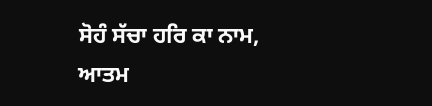ਸੋਹੰ ਸੱਚਾ ਹਰਿ ਕਾ ਨਾਮ, ਆਤਮ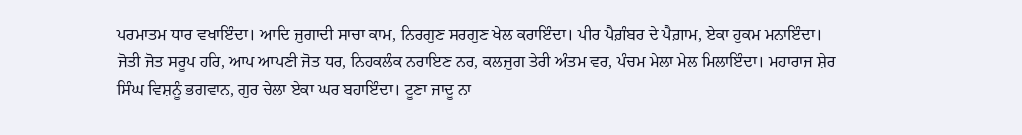ਪਰਮਾਤਮ ਧਾਰ ਵਖਾਇੰਦਾ। ਆਦਿ ਜੁਗਾਦੀ ਸਾਚਾ ਕਾਮ, ਨਿਰਗੁਣ ਸਰਗੁਣ ਖੇਲ ਕਰਾਇੰਦਾ। ਪੀਰ ਪੈਗ਼ੰਬਰ ਦੇ ਪੈਗ਼ਾਮ, ਏਕਾ ਹੁਕਮ ਮਨਾਇੰਦਾ। ਜੋਤੀ ਜੋਤ ਸਰੂਪ ਹਰਿ, ਆਪ ਆਪਣੀ ਜੋਤ ਧਰ, ਨਿਹਕਲੰਕ ਨਰਾਇਣ ਨਰ, ਕਲਜੁਗ ਤੇਰੀ ਅੰਤਮ ਵਰ, ਪੰਚਮ ਮੇਲਾ ਮੇਲ ਮਿਲਾਇੰਦਾ। ਮਹਾਰਾਜ ਸ਼ੇਰ ਸਿੰਘ ਵਿਸ਼ਨੂੰ ਭਗਵਾਨ, ਗੁਰ ਚੇਲਾ ਏਕਾ ਘਰ ਬਹਾਇੰਦਾ। ਟੂਣਾ ਜਾਦੂ ਨਾ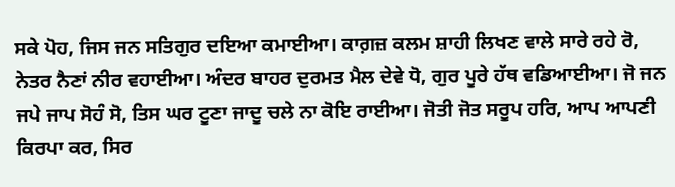ਸਕੇ ਪੋਹ, ਜਿਸ ਜਨ ਸਤਿਗੁਰ ਦਇਆ ਕਮਾਈਆ। ਕਾਗ਼ਜ਼ ਕਲਮ ਸ਼ਾਹੀ ਲਿਖਣ ਵਾਲੇ ਸਾਰੇ ਰਹੇ ਰੋ, ਨੇਤਰ ਨੈਣਾਂ ਨੀਰ ਵਹਾਈਆ। ਅੰਦਰ ਬਾਹਰ ਦੁਰਮਤ ਮੈਲ ਦੇਵੇ ਧੋ, ਗੁਰ ਪੂਰੇ ਹੱਥ ਵਡਿਆਈਆ। ਜੋ ਜਨ ਜਪੇ ਜਾਪ ਸੋਹੰ ਸੋ, ਤਿਸ ਘਰ ਟੂਣਾ ਜਾਦੂ ਚਲੇ ਨਾ ਕੋਇ ਰਾਈਆ। ਜੋਤੀ ਜੋਤ ਸਰੂਪ ਹਰਿ, ਆਪ ਆਪਣੀ ਕਿਰਪਾ ਕਰ, ਸਿਰ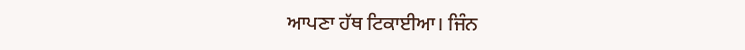ਆਪਣਾ ਹੱਥ ਟਿਕਾਈਆ। ਜਿੰਨ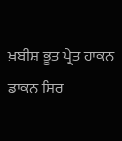ਖ਼ਬੀਸ਼ ਭੂਤ ਪ੍ਰੇਤ ਹਾਕਨ ਡਾਕਨ ਸਿਰ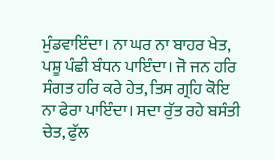ਮੁੰਡਵਾਇੰਦਾ। ਨਾ ਘਰ ਨਾ ਬਾਹਰ ਖੇਤ, ਪਸ਼ੂ ਪੰਛੀ ਬੰਧਨ ਪਾਇੰਦਾ। ਜੋ ਜਨ ਹਰਿ ਸੰਗਤ ਹਰਿ ਕਰੇ ਹੇਤ, ਤਿਸ ਗ੍ਰਹਿ ਕੋਇ ਨਾ ਫੇਰਾ ਪਾਇੰਦਾ। ਸਦਾ ਰੁੱਤ ਰਹੇ ਬਸੰਤੀ ਚੇਤ, ਫੁੱਲ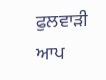ਫੁਲਵਾੜੀ ਆਪ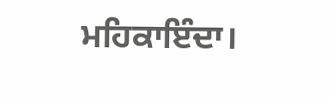ਮਹਿਕਾਇੰਦਾ।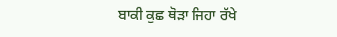ਬਾਕੀ ਕੁਛ ਥੋੜਾ ਜਿਹਾ ਰੱਖੇ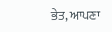ਭੇਤ, ਆਪਣਾ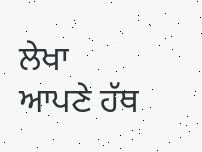ਲੇਖਾ ਆਪਣੇ ਹੱਥ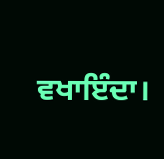ਵਖਾਇੰਦਾ।